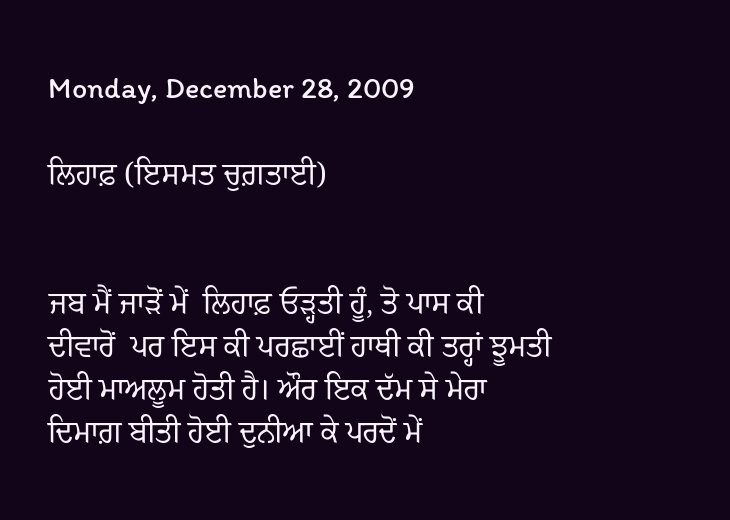Monday, December 28, 2009

ਲਿਹਾਫ਼ (ਇਸਮਤ ਚੁਗ਼ਤਾਈ)


ਜਬ ਮੈਂ ਜਾੜੋਂ ਮੇਂ  ਲਿਹਾਫ਼ ਓੜ੍ਹਤੀ ਹੂੰ, ਤੋ ਪਾਸ ਕੀ ਦੀਵਾਰੋਂ  ਪਰ ਇਸ ਕੀ ਪਰਛਾਈਂ ਹਾਥੀ ਕੀ ਤਰ੍ਹਾਂ ਝੂਮਤੀ ਹੋਈ ਮਾਅਲੂਮ ਹੋਤੀ ਹੈ। ਔਰ ਇਕ ਦੱਮ ਸੇ ਮੇਰਾ ਦਿਮਾਗ਼ ਬੀਤੀ ਹੋਈ ਦੁਨੀਆ ਕੇ ਪਰਦੋਂ ਮੇਂ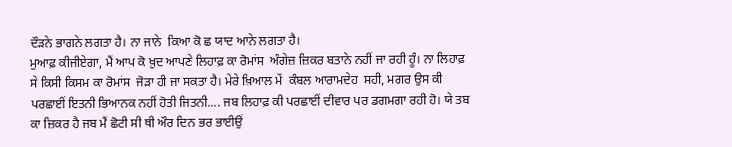ਦੌੜਨੇ ਭਾਗਨੇ ਲਗਤਾ ਹੈ। ਨਾ ਜਾਨੇ  ਕਿਆ ਕੋ ਛ ਯਾਦ ਆਨੇ ਲਗਤਾ ਹੈ।
ਮੁਆਫ਼ ਕੀਜੀਏਗਾ, ਮੈਂ ਆਪ ਕੋ ਖ਼ੁਦ ਆਪਣੇ ਲਿਹਾਫ਼ ਕਾ ਰੋਮਾਂਸ  ਅੰਗੇਜ਼ ਜ਼ਿਕਰ ਬਤਾਨੇ ਨਹੀਂ ਜਾ ਰਹੀ ਹੂੰ। ਨਾ ਲਿਹਾਫ਼ ਸੇ ਕਿਸੀ ਕਿਸਮ ਕਾ ਰੋਮਾਂਸ  ਜੋੜਾ ਹੀ ਜਾ ਸਕਤਾ ਹੈ। ਮੇਰੇ ਖ਼ਿਆਲ ਮੇਂ  ਕੰਬਲ ਆਰਾਮਦੇਹ  ਸਹੀ, ਮਗਰ ਉਸ ਕੀ ਪਰਛਾਈਂ ਇਤਨੀ ਭਿਆਨਕ ਨਹੀਂ ਹੋਤੀ ਜਿਤਨੀ.... ਜਬ ਲਿਹਾਫ਼ ਕੀ ਪਰਛਾਈਂ ਦੀਵਾਰ ਪਰ ਡਗਮਗਾ ਰਹੀ ਹੋ। ਯੇ ਤਬ ਕਾ ਜ਼ਿਕਰ ਹੈ ਜਬ ਮੈਂ ਛੋਟੀ ਸੀ ਥੀ ਔਰ ਦਿਨ ਭਰ ਭਾਈਉਂ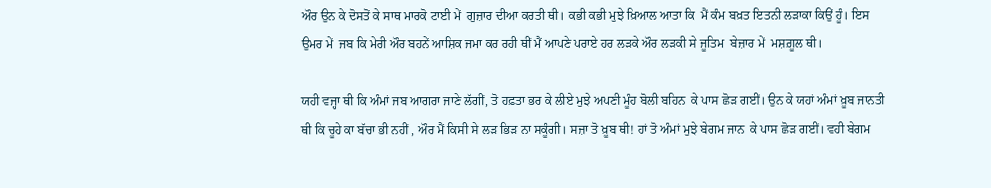ਔਰ ਉਨ ਕੇ ਦੋਸਤੋਂ ਕੇ ਸਾਥ ਮਾਰਕੋ ਟਾਈ ਮੇਂ  ਗੁਜ਼ਾਰ ਦੀਆ ਕਰਤੀ ਥੀ। ਕਭੀ ਕਭੀ ਮੁਝੇ ਖ਼ਿਆਲ ਆਤਾ ਕਿ  ਮੈਂ ਕੰਮ ਬਖ਼ਤ ਇਤਨੀ ਲੜਾਕਾ ਕਿਉਂ ਹੂੰ। ਇਸ ਉਮਰ ਮੇਂ  ਜਬ ਕਿ ਮੇਰੀ ਔਰ ਬਹਨੇਂ ਆਸ਼ਿਕ ਜਮਾ ਕਰ ਰਹੀ ਥੀਂ ਮੈਂ ਆਪਣੇ ਪਰਾਏ ਹਰ ਲੜਕੇ ਔਰ ਲੜਕੀ ਸੇ ਜੂਤਿਮ  ਬੇਜ਼ਾਰ ਮੇਂ  ਮਸ਼ਗ਼ੂਲ ਥੀ।

ਯਹੀ ਵਜ੍ਹਾ ਥੀ ਕਿ ਅੰਮਾਂ ਜਬ ਆਗਰਾ ਜਾਣੇ ਲੱਗੀਂ, ਤੋ ਹਫ਼ਤਾ ਭਰ ਕੇ ਲੀਏ ਮੁਝੇ ਅਪਣੀ ਮੂੰਹ ਬੋਲੀ ਬਹਿਨ  ਕੇ ਪਾਸ ਛੋੜ ਗਈਂ। ਉਨ ਕੇ ਯਹਾਂ ਅੰਮਾਂ ਖ਼ੂਬ ਜਾਨਤੀ ਥੀ ਕਿ ਚੂਹੇ ਕਾ ਬੱਚਾ ਭੀ ਨਹੀਂ , ਔਰ ਮੈਂ ਕਿਸੀ ਸੇ ਲੜ ਭਿੜ ਨਾ ਸਕੂੰਗੀ। ਸਜ਼ਾ ਤੋ ਖ਼ੂਬ ਥੀ! ਹਾਂ ਤੋ ਅੰਮਾਂ ਮੁਝੇ ਬੇਗਮ ਜਾਨ  ਕੇ ਪਾਸ ਛੋੜ ਗਈਂ। ਵਹੀ ਬੇਗਮ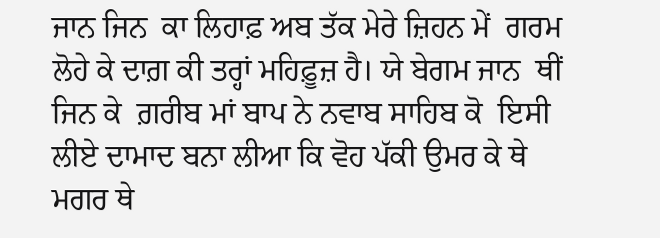ਜਾਨ ਜਿਨ  ਕਾ ਲਿਹਾਫ਼ ਅਬ ਤੱਕ ਮੇਰੇ ਜ਼ਿਹਨ ਮੇਂ  ਗਰਮ ਲੋਹੇ ਕੇ ਦਾਗ਼ ਕੀ ਤਰ੍ਹਾਂ ਮਹਿਫ਼ੂਜ਼ ਹੈ। ਯੇ ਬੇਗਮ ਜਾਨ  ਥੀਂ ਜਿਨ ਕੇ  ਗ਼ਰੀਬ ਮਾਂ ਬਾਪ ਨੇ ਨਵਾਬ ਸਾਹਿਬ ਕੋ  ਇਸੀ ਲੀਏ ਦਾਮਾਦ ਬਨਾ ਲੀਆ ਕਿ ਵੋਹ ਪੱਕੀ ਉਮਰ ਕੇ ਥੇ   ਮਗਰ ਥੇ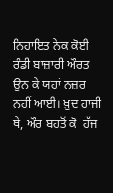ਨਿਹਾਇਤ ਨੇਕ ਕੋਈ ਰੰਡੀ ਬਾਜ਼ਾਰੀ ਔਰਤ ਉਨ ਕੇ ਯਹਾਂ ਨਜ਼ਰ ਨਹੀਂ ਆਈ। ਖ਼ੁਦ ਹਾਜੀ ਥੇ, ਔਰ ਬਹਤੋਂ ਕੋ  ਹੱਜ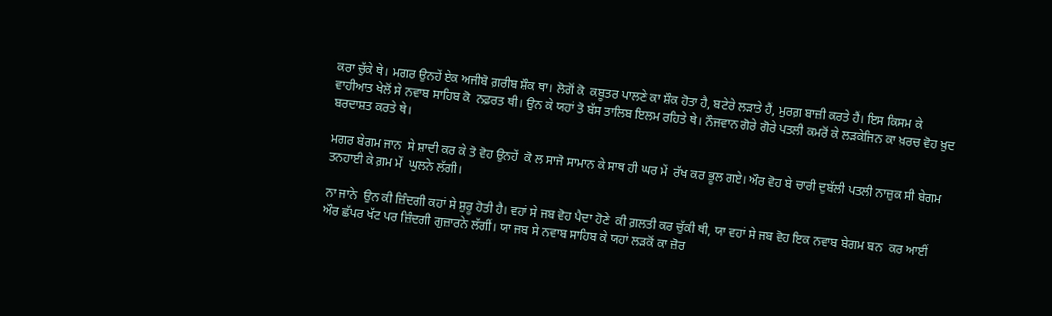ਕਰਾ ਚੁੱਕੇ ਥੇ। ਮਗਰ ਉਨਹੇਂ ਏਕ ਅਜੀਬੋ ਗ਼ਰੀਬ ਸ਼ੌਕ ਥਾ। ਲੋਗੋਂ ਕੋ  ਕਬੂਤਰ ਪਾਲਣੇ ਕਾ ਸ਼ੌਕ ਹੋਤਾ ਹੈ, ਬਟੇਰੇ ਲੜਾਤੇ ਹੈਂ, ਮੁਰਗ਼ ਬਾਜ਼ੀ ਕਰਤੇ ਹੈਂ। ਇਸ ਕਿਸਮ ਕੇ ਵਾਹੀਆਤ ਖੇਲੋਂ ਸੇ ਨਵਾਬ ਸਾਹਿਬ ਕੋ  ਨਫ਼ਰਤ ਥੀ। ਉਨ ਕੇ ਯਹਾਂ ਤੋ ਬੱਸ ਤਾਲਿਬ ਇਲਮ ਰਹਿਤੇ ਥੇ। ਨੌਜਵਾਨ ਗੋਰੇ ਗੋਰੇ ਪਤਲੀ ਕਮਰੋਂ ਕੇ ਲੜਕੇਜਿਨ ਕਾ ਖ਼ਰਚ ਵੋਹ ਖ਼ੁਦ ਬਰਦਾਸ਼ਤ ਕਰਤੇ ਥੇ।

ਮਗਰ ਬੇਗਮ ਜਾਨ  ਸੇ ਸ਼ਾਦੀ ਕਰ ਕੇ ਤੋ ਵੋਹ ਉਨਹੇਂ  ਕੋ ਲ ਸਾਜੋ ਸਾਮਾਨ ਕੇ ਸਾਥ ਹੀ ਘਰ ਮੇਂ  ਰੱਖ ਕਰ ਭੂਲ ਗਏ। ਔਰ ਵੋਹ ਬੇ ਚਾਰੀ ਦੁਬੱਲੀ ਪਤਲੀ ਨਾਜ਼ੁਕ ਸੀ ਬੇਗਮ ਤਨਹਾਈ ਕੇ ਗ਼ਮ ਮੇਂ  ਘੁਲਨੇ ਲੱਗੀ।

ਨਾ ਜਾਨੇ  ਉਨ ਕੀ ਜ਼ਿੰਦਗੀ ਕਹਾਂ ਸੇ ਸ਼ੁਰੂ ਹੋਤੀ ਹੈ। ਵਹਾਂ ਸੇ ਜਬ ਵੋਹ ਪੈਦਾ ਹੋਣੇ  ਕੀ ਗ਼ਲਤੀ ਕਰ ਚੁੱਕੀ ਥੀ, ਯਾ ਵਹਾਂ ਸੇ ਜਬ ਵੋਹ ਇਕ ਨਵਾਬ ਬੇਗਮ ਬਨ  ਕਰ ਆਈਂ ਔਰ ਛੱਪਰ ਖੱਟ ਪਰ ਜ਼ਿੰਦਗੀ ਗੁਜ਼ਾਰਨੇ ਲੱਗੀਂ। ਯਾ ਜਬ ਸੇ ਨਵਾਬ ਸਾਹਿਬ ਕੇ ਯਹਾਂ ਲੜਕੋਂ ਕਾ ਜ਼ੋਰ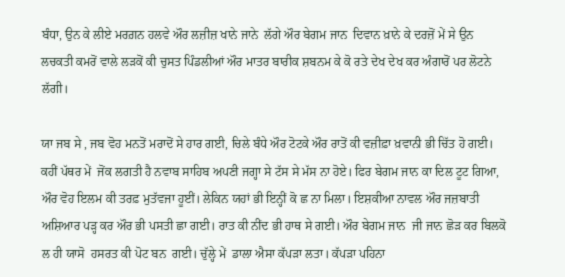ਬੰਧਾ, ਉਨ ਕੇ ਲੀਏ ਮਰਗ਼ਨ ਹਲਵੇ ਔਰ ਲਜ਼ੀਜ਼ ਖਾਨੇ ਜਾਨੇ  ਲੱਗੇ ਔਰ ਬੇਗਮ ਜਾਨ  ਦਿਵਾਨ ਖ਼ਾਨੇ ਕੇ ਦਰਜ਼ੋਂ ਮੇਂ ਸੇ ਉਨ ਲਚਕਤੀ ਕਮਰੋਂ ਵਾਲੇ ਲੜਕੋਂ ਕੀ ਚੁਸਤ ਪਿੰਡਲੀਆਂ ਔਰ ਮਾਤਰ ਬਾਰੀਕ ਸ਼ਬਨਮ ਕੇ ਕੋ ਰਤੇ ਦੇਖ ਦੇਖ ਕਰ ਅੰਗਾਰੋਂ ਪਰ ਲੋਟਨੇ ਲੱਗੀ।

ਯਾ ਜਬ ਸੇ , ਜਬ ਵੋਹ ਮਨਤੋਂ ਮਰਾਦੋਂ ਸੇ ਹਾਰ ਗਈ, ਚਿਲੇ ਬੰਧੇ ਔਰ ਟੋਟਕੇ ਔਰ ਰਾਤੋਂ ਕੀ ਵਜ਼ੀਫ਼ਾ ਖ਼ਵਾਨੀ ਭੀ ਚਿੱਤ ਹੋ ਗਈ। ਕਹੀਂ ਪੱਥਰ ਮੇਂ  ਜੋਂਕ ਲਗਤੀ ਹੈ ਨਵਾਬ ਸਾਹਿਬ ਅਪਣੀ ਜਗ੍ਹਾ ਸੇ ਟੱਸ ਸੇ ਮੱਸ ਨਾ ਹੋਏ। ਫਿਰ ਬੇਗਮ ਜਾਨ ਕਾ ਦਿਲ ਟੂਟ ਗਿਆ, ਔਰ ਵੋਹ ਇਲਮ ਕੀ ਤਰਫ਼ ਮੁਤੱਵਜਾ ਹੂਈਂ। ਲੇਕਿਨ ਯਹਾਂ ਭੀ ਇਨ੍ਹੀਂ ਕੋ ਛ ਨਾ ਮਿਲਾ। ਇਸ਼ਕੀਆ ਨਾਵਲ ਔਰ ਜਜ਼ਬਾਤੀ ਅਸ਼ਿਆਰ ਪੜ੍ਹ ਕਰ ਔਰ ਭੀ ਪਸਤੀ ਛਾ ਗਈ। ਰਾਤ ਕੀ ਨੀਂਦ ਭੀ ਹਾਥ ਸੇ ਗਈ। ਔਰ ਬੇਗਮ ਜਾਨ  ਜੀ ਜਾਨ ਛੋੜ ਕਰ ਬਿਲਕੋ ਲ ਹੀ ਯਾਸੋ  ਹਸਰਤ ਕੀ ਪੋਟ ਬਨ  ਗਈ। ਚੁੱਲ੍ਹੇ ਮੇਂ  ਡਾਲਾ ਐਸਾ ਕੱਪੜਾ ਲਤਾ। ਕੱਪੜਾ ਪਹਿਨਾ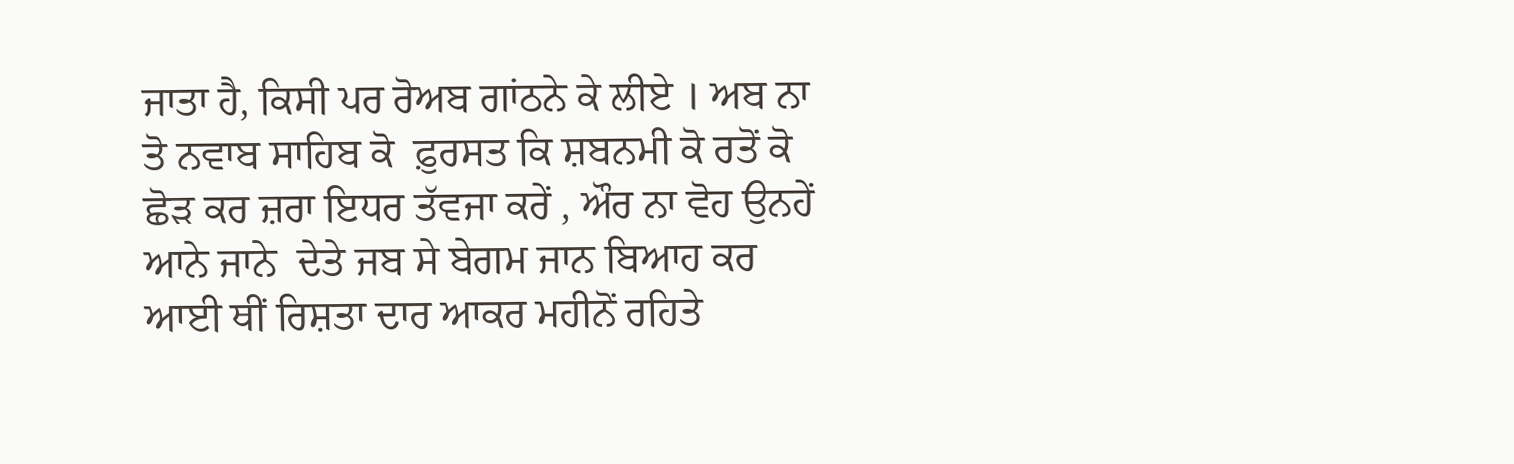ਜਾਤਾ ਹੈ, ਕਿਸੀ ਪਰ ਰੋਅਬ ਗਾਂਠਨੇ ਕੇ ਲੀਏ । ਅਬ ਨਾ ਤੋ ਨਵਾਬ ਸਾਹਿਬ ਕੋ  ਫ਼ੁਰਸਤ ਕਿ ਸ਼ਬਨਮੀ ਕੋ ਰਤੋਂ ਕੋ  ਛੋੜ ਕਰ ਜ਼ਰਾ ਇਧਰ ਤੱਵਜਾ ਕਰੇਂ , ਔਰ ਨਾ ਵੋਹ ਉਨਹੇਂ  ਆਨੇ ਜਾਨੇ  ਦੇਤੇ ਜਬ ਸੇ ਬੇਗਮ ਜਾਨ ਬਿਆਹ ਕਰ ਆਈ ਥੀਂ ਰਿਸ਼ਤਾ ਦਾਰ ਆਕਰ ਮਹੀਨੋਂ ਰਹਿਤੇ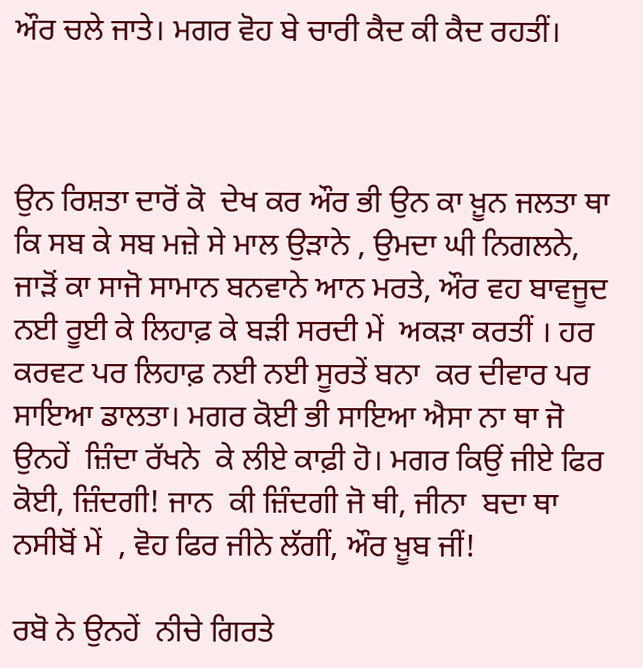ਔਰ ਚਲੇ ਜਾਤੇ। ਮਗਰ ਵੋਹ ਬੇ ਚਾਰੀ ਕੈਦ ਕੀ ਕੈਦ ਰਹਤੀਂ।



ਉਨ ਰਿਸ਼ਤਾ ਦਾਰੋਂ ਕੋ  ਦੇਖ ਕਰ ਔਰ ਭੀ ਉਨ ਕਾ ਖ਼ੂਨ ਜਲਤਾ ਥਾ ਕਿ ਸਬ ਕੇ ਸਬ ਮਜ਼ੇ ਸੇ ਮਾਲ ਉੜਾਨੇ , ਉਮਦਾ ਘੀ ਨਿਗਲਨੇ, ਜਾੜੋਂ ਕਾ ਸਾਜੋ ਸਾਮਾਨ ਬਨਵਾਨੇ ਆਨ ਮਰਤੇ, ਔਰ ਵਹ ਬਾਵਜੂਦ ਨਈ ਰੂਈ ਕੇ ਲਿਹਾਫ਼ ਕੇ ਬੜੀ ਸਰਦੀ ਮੇਂ  ਅਕੜਾ ਕਰਤੀਂ । ਹਰ ਕਰਵਟ ਪਰ ਲਿਹਾਫ਼ ਨਈ ਨਈ ਸੂਰਤੇਂ ਬਨਾ  ਕਰ ਦੀਵਾਰ ਪਰ ਸਾਇਆ ਡਾਲਤਾ। ਮਗਰ ਕੋਈ ਭੀ ਸਾਇਆ ਐਸਾ ਨਾ ਥਾ ਜੋ ਉਨਹੇਂ  ਜ਼ਿੰਦਾ ਰੱਖਨੇ  ਕੇ ਲੀਏ ਕਾਫ਼ੀ ਹੋ। ਮਗਰ ਕਿਉਂ ਜੀਏ ਫਿਰ ਕੋਈ, ਜ਼ਿੰਦਗੀ! ਜਾਨ  ਕੀ ਜ਼ਿੰਦਗੀ ਜੋ ਥੀ, ਜੀਨਾ  ਬਦਾ ਥਾ ਨਸੀਬੋਂ ਮੇਂ  , ਵੋਹ ਫਿਰ ਜੀਨੇ ਲੱਗੀਂ, ਔਰ ਖ਼ੂਬ ਜੀਂ!

ਰਬੋ ਨੇ ਉਨਹੇਂ  ਨੀਚੇ ਗਿਰਤੇ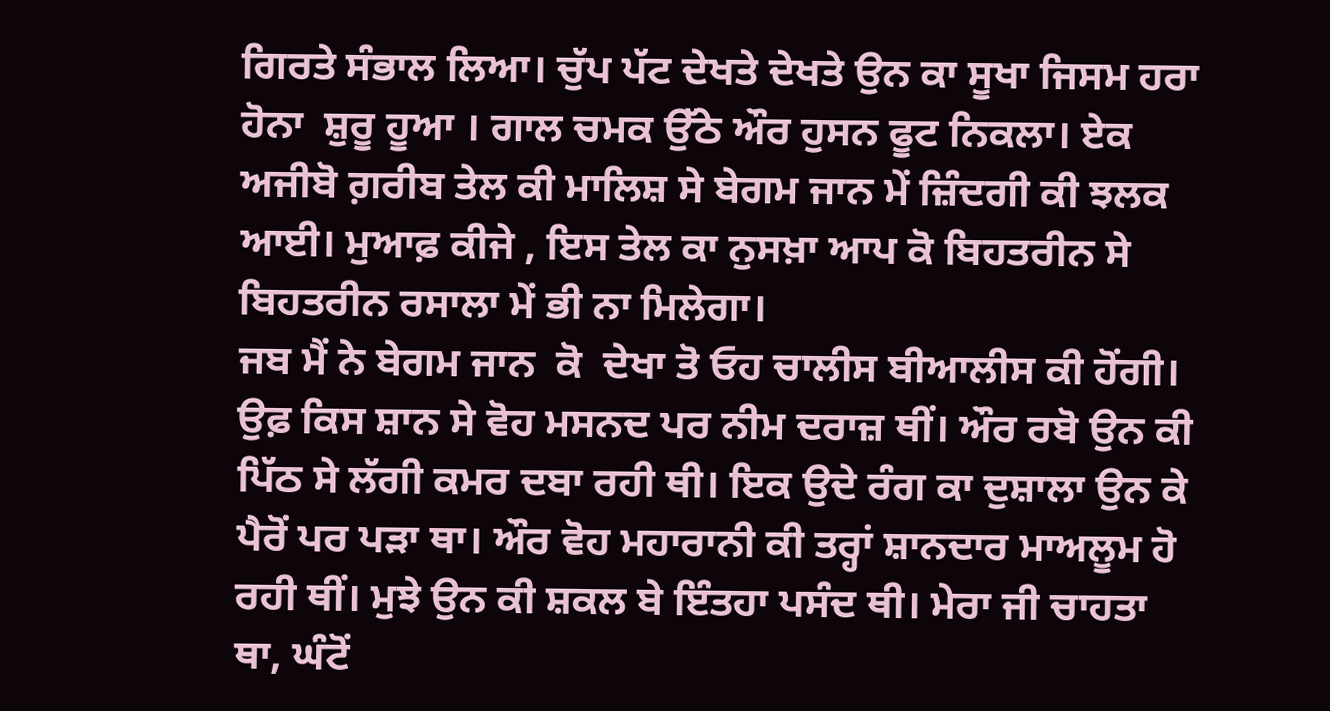ਗਿਰਤੇ ਸੰਭਾਲ ਲਿਆ। ਚੁੱਪ ਪੱਟ ਦੇਖਤੇ ਦੇਖਤੇ ਉਨ ਕਾ ਸੂਖਾ ਜਿਸਮ ਹਰਾ ਹੋਨਾ  ਸ਼ੁਰੂ ਹੂਆ । ਗਾਲ ਚਮਕ ਉੱਠੇ ਔਰ ਹੁਸਨ ਫੂਟ ਨਿਕਲਾ। ਏਕ ਅਜੀਬੋ ਗ਼ਰੀਬ ਤੇਲ ਕੀ ਮਾਲਿਸ਼ ਸੇ ਬੇਗਮ ਜਾਨ ਮੇਂ ਜ਼ਿੰਦਗੀ ਕੀ ਝਲਕ ਆਈ। ਮੁਆਫ਼ ਕੀਜੇ , ਇਸ ਤੇਲ ਕਾ ਨੁਸਖ਼ਾ ਆਪ ਕੋ ਬਿਹਤਰੀਨ ਸੇ ਬਿਹਤਰੀਨ ਰਸਾਲਾ ਮੇਂ ਭੀ ਨਾ ਮਿਲੇਗਾ।
ਜਬ ਮੈਂ ਨੇ ਬੇਗਮ ਜਾਨ  ਕੋ  ਦੇਖਾ ਤੋ ਓਹ ਚਾਲੀਸ ਬੀਆਲੀਸ ਕੀ ਹੋਂਗੀ। ਉਫ਼ ਕਿਸ ਸ਼ਾਨ ਸੇ ਵੋਹ ਮਸਨਦ ਪਰ ਨੀਮ ਦਰਾਜ਼ ਥੀਂ। ਔਰ ਰਬੋ ਉਨ ਕੀ ਪਿੱਠ ਸੇ ਲੱਗੀ ਕਮਰ ਦਬਾ ਰਹੀ ਥੀ। ਇਕ ਉਦੇ ਰੰਗ ਕਾ ਦੁਸ਼ਾਲਾ ਉਨ ਕੇ ਪੈਰੋਂ ਪਰ ਪੜਾ ਥਾ। ਔਰ ਵੋਹ ਮਹਾਰਾਨੀ ਕੀ ਤਰ੍ਹਾਂ ਸ਼ਾਨਦਾਰ ਮਾਅਲੂਮ ਹੋ ਰਹੀ ਥੀਂ। ਮੁਝੇ ਉਨ ਕੀ ਸ਼ਕਲ ਬੇ ਇੰਤਹਾ ਪਸੰਦ ਥੀ। ਮੇਰਾ ਜੀ ਚਾਹਤਾ ਥਾ, ਘੰਟੋਂ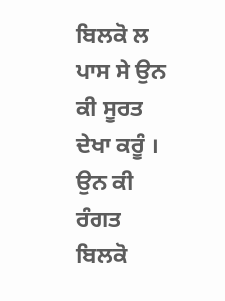ਬਿਲਕੋ ਲ ਪਾਸ ਸੇ ਉਨ ਕੀ ਸੂਰਤ ਦੇਖਾ ਕਰੂੰ । ਉਨ ਕੀ ਰੰਗਤ ਬਿਲਕੋ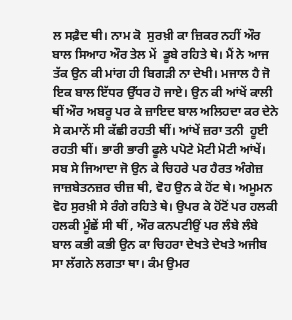ਲ ਸਫ਼ੈਦ ਥੀ। ਨਾਮ ਕੋ  ਸੁਰਖ਼ੀ ਕਾ ਜ਼ਿਕਰ ਨਹੀਂ ਔਰ ਬਾਲ ਸਿਆਹ ਔਰ ਤੇਲ ਮੇਂ  ਡੂਬੇ ਰਹਿਤੇ ਥੇ। ਮੈਂ ਨੇ ਆਜ ਤੱਕ ਉਨ ਕੀ ਮਾਂਗ ਹੀ ਬਿਗੜੀ ਨਾ ਦੇਖੀ। ਮਜਾਲ ਹੈ ਜੋ ਇਕ ਬਾਲ ਇੱਧਰ ਉੱਧਰ ਹੋ ਜਾਏ। ਉਨ ਕੀ ਆਂਖੇਂ ਕਾਲੀ ਥੀਂ ਔਰ ਅਬਰੂ ਪਰ ਕੇ ਜ਼ਾਇਦ ਬਾਲ ਅਲਿਹਦਾ ਕਰ ਦੇਨੇ ਸੇ ਕਮਾਨੇਂ ਸੀ ਕੱਛੀ ਰਹਤੀ ਥੀਂ। ਆਂਖੇਂ ਜ਼ਰਾ ਤਨੀ  ਹੂਈ ਰਹਤੀ ਥੀਂ। ਭਾਰੀ ਭਾਰੀ ਫੂਲੇ ਪਪੋਟੇ ਮੋਟੀ ਮੋਟੀ ਆਂਖੇਂ। ਸਬ ਸੇ ਜਿਆਦਾ ਜੋ ਉਨ ਕੇ ਚਿਹਰੇ ਪਰ ਹੈਰਤ ਅੰਗੇਜ਼ ਜਾਜ਼ਬੇਤਨਜ਼ਰ ਚੀਜ਼ ਥੀ, ਵੋਹ ਉਨ ਕੇ ਹੋਂਟ ਥੇ। ਅਮੂਮਨ ਵੋਹ ਸੁਰਖ਼ੀ ਸੇ ਰੰਗੇ ਰਹਿਤੇ ਥੇ। ਉਪਰ ਕੇ ਹੋਂਟੋਂ ਪਰ ਹਲਕੀ ਹਲਕੀ ਮੂੰਛੇਂ ਸੀ ਥੀਂ , ਔਰ ਕਨਪਟੀਉਂ ਪਰ ਲੰਬੇ ਲੰਬੇ ਬਾਲ ਕਭੀ ਕਭੀ ਉਨ ਕਾ ਚਿਹਰਾ ਦੇਖਤੇ ਦੇਖਤੇ ਅਜੀਬ ਸਾ ਲੱਗਨੇ ਲਗਤਾ ਥਾ। ਕੰਮ ਉਮਰ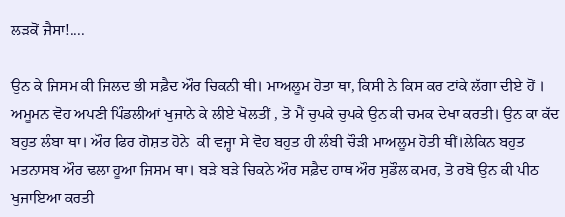ਲੜਕੋਂ ਜੈਸਾ!....

ਉਨ ਕੇ ਜਿਸਮ ਕੀ ਜਿਲਦ ਭੀ ਸਫ਼ੈਦ ਔਰ ਚਿਕਨੀ ਥੀ। ਮਾਅਲੂਮ ਹੋਤਾ ਥਾ, ਕਿਸੀ ਨੇ ਕਿਸ ਕਰ ਟਾਂਕੇ ਲੱਗਾ ਦੀਏ ਹੋਂ । ਅਮੂਮਨ ਵੋਹ ਅਪਣੀ ਪਿੰਡਲੀਆਂ ਖੁਜਾਨੇ ਕੇ ਲੀਏ ਖੋਲਤੀਂ , ਤੋ ਮੈਂ ਚੁਪਕੇ ਚੁਪਕੇ ਉਨ ਕੀ ਚਮਕ ਦੇਖਾ ਕਰਤੀ। ਉਨ ਕਾ ਕੱਦ ਬਹੁਤ ਲੰਬਾ ਥਾ। ਔਰ ਫਿਰ ਗੋਸ਼ਤ ਹੋਨੇ  ਕੀ ਵਜ੍ਹਾ ਸੇ ਵੋਹ ਬਹੁਤ ਹੀ ਲੰਬੀ ਚੌੜੀ ਮਾਅਲੂਮ ਹੋਤੀ ਥੀਂ।ਲੇਕਿਨ ਬਹੁਤ ਮਤਨਾਸਬ ਔਰ ਢਲਾ ਹੂਆ ਜਿਸਮ ਥਾ। ਬੜੇ ਬੜੇ ਚਿਕਨੇ ਔਰ ਸਫ਼ੈਦ ਹਾਥ ਔਰ ਸੁਡੌਲ ਕਮਰ, ਤੋ ਰਬੋ ਉਨ ਕੀ ਪੀਠ ਖੁਜਾਇਆ ਕਰਤੀ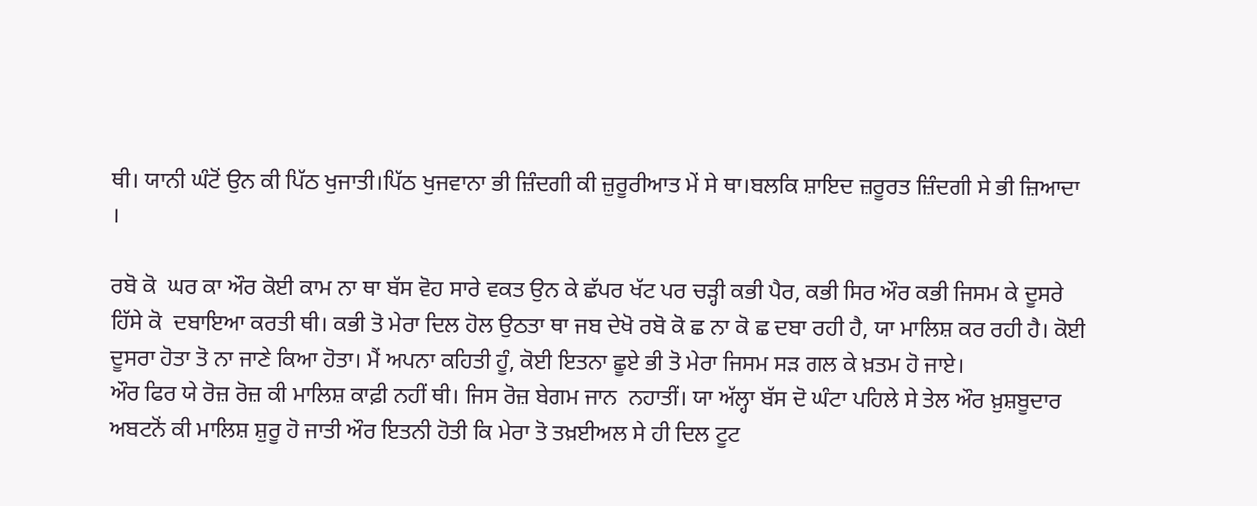ਥੀ। ਯਾਨੀ ਘੰਟੋਂ ਉਨ ਕੀ ਪਿੱਠ ਖੁਜਾਤੀ।ਪਿੱਠ ਖੁਜਵਾਨਾ ਭੀ ਜ਼ਿੰਦਗੀ ਕੀ ਜ਼ੁਰੂਰੀਆਤ ਮੇਂ ਸੇ ਥਾ।ਬਲਕਿ ਸ਼ਾਇਦ ਜ਼ਰੂਰਤ ਜ਼ਿੰਦਗੀ ਸੇ ਭੀ ਜ਼ਿਆਦਾ ।

ਰਬੋ ਕੋ  ਘਰ ਕਾ ਔਰ ਕੋਈ ਕਾਮ ਨਾ ਥਾ ਬੱਸ ਵੋਹ ਸਾਰੇ ਵਕਤ ਉਨ ਕੇ ਛੱਪਰ ਖੱਟ ਪਰ ਚੜ੍ਹੀ ਕਭੀ ਪੈਰ, ਕਭੀ ਸਿਰ ਔਰ ਕਭੀ ਜਿਸਮ ਕੇ ਦੂਸਰੇ ਹਿੱਸੇ ਕੋ  ਦਬਾਇਆ ਕਰਤੀ ਥੀ। ਕਭੀ ਤੋ ਮੇਰਾ ਦਿਲ ਹੋਲ ਉਠਤਾ ਥਾ ਜਬ ਦੇਖੋ ਰਬੋ ਕੋ ਛ ਨਾ ਕੋ ਛ ਦਬਾ ਰਹੀ ਹੈ, ਯਾ ਮਾਲਿਸ਼ ਕਰ ਰਹੀ ਹੈ। ਕੋਈ ਦੂਸਰਾ ਹੋਤਾ ਤੋ ਨਾ ਜਾਣੇ ਕਿਆ ਹੋਤਾ। ਮੈਂ ਅਪਨਾ ਕਹਿਤੀ ਹੂੰ, ਕੋਈ ਇਤਨਾ ਛੂਏ ਭੀ ਤੋ ਮੇਰਾ ਜਿਸਮ ਸੜ ਗਲ ਕੇ ਖ਼ਤਮ ਹੋ ਜਾਏ।
ਔਰ ਫਿਰ ਯੇ ਰੋਜ਼ ਰੋਜ਼ ਕੀ ਮਾਲਿਸ਼ ਕਾਫ਼ੀ ਨਹੀਂ ਥੀ। ਜਿਸ ਰੋਜ਼ ਬੇਗਮ ਜਾਨ  ਨਹਾਤੀਂ। ਯਾ ਅੱਲ੍ਹਾ ਬੱਸ ਦੋ ਘੰਟਾ ਪਹਿਲੇ ਸੇ ਤੇਲ ਔਰ ਖ਼ੁਸ਼ਬੂਦਾਰ ਅਬਟਨੋਂ ਕੀ ਮਾਲਿਸ਼ ਸ਼ੁਰੂ ਹੋ ਜਾਤੀ ਔਰ ਇਤਨੀ ਹੋਤੀ ਕਿ ਮੇਰਾ ਤੋ ਤਖ਼ਈਅਲ ਸੇ ਹੀ ਦਿਲ ਟੂਟ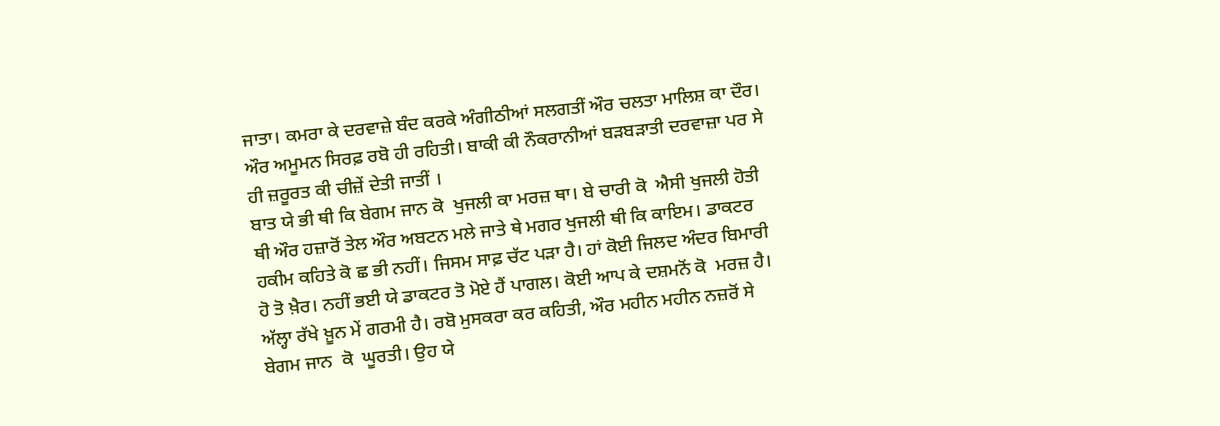ਜਾਤਾ। ਕਮਰਾ ਕੇ ਦਰਵਾਜ਼ੇ ਬੰਦ ਕਰਕੇ ਅੰਗੀਠੀਆਂ ਸਲਗਤੀਂ ਔਰ ਚਲਤਾ ਮਾਲਿਸ਼ ਕਾ ਦੌਰ। ਔਰ ਅਮੂਮਨ ਸਿਰਫ਼ ਰਬੋ ਹੀ ਰਹਿਤੀ। ਬਾਕੀ ਕੀ ਨੌਕਰਾਨੀਆਂ ਬੜਬੜਾਤੀ ਦਰਵਾਜ਼ਾ ਪਰ ਸੇ ਹੀ ਜ਼ਰੂਰਤ ਕੀ ਚੀਜ਼ੇਂ ਦੇਤੀ ਜਾਤੀਂ ।
ਬਾਤ ਯੇ ਭੀ ਥੀ ਕਿ ਬੇਗਮ ਜਾਨ ਕੋ  ਖੁਜਲੀ ਕਾ ਮਰਜ਼ ਥਾ। ਬੇ ਚਾਰੀ ਕੋ  ਐਸੀ ਖੁਜਲੀ ਹੋਤੀ ਥੀ ਔਰ ਹਜ਼ਾਰੋਂ ਤੇਲ ਔਰ ਅਬਟਨ ਮਲੇ ਜਾਤੇ ਥੇ ਮਗਰ ਖੁਜਲੀ ਥੀ ਕਿ ਕਾਇਮ। ਡਾਕਟਰ ਹਕੀਮ ਕਹਿਤੇ ਕੋ ਛ ਭੀ ਨਹੀਂ। ਜਿਸਮ ਸਾਫ਼ ਚੱਟ ਪੜਾ ਹੈ। ਹਾਂ ਕੋਈ ਜਿਲਦ ਅੰਦਰ ਬਿਮਾਰੀ ਹੋ ਤੋ ਖ਼ੈਰ। ਨਹੀਂ ਭਈ ਯੇ ਡਾਕਟਰ ਤੋ ਮੋਏ ਹੈਂ ਪਾਗਲ। ਕੋਈ ਆਪ ਕੇ ਦਸ਼ਮਨੋਂ ਕੋ  ਮਰਜ਼ ਹੈ। ਅੱਲ੍ਹਾ ਰੱਖੇ ਖ਼ੂਨ ਮੇਂ ਗਰਮੀ ਹੈ। ਰਬੋ ਮੁਸਕਰਾ ਕਰ ਕਹਿਤੀ, ਔਰ ਮਹੀਨ ਮਹੀਨ ਨਜ਼ਰੋਂ ਸੇ ਬੇਗਮ ਜਾਨ  ਕੋ  ਘੂਰਤੀ। ਉਹ ਯੇ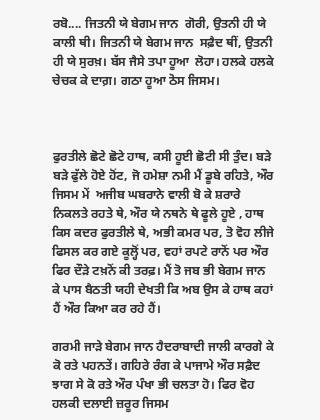ਰਬੋ.... ਜਿਤਨੀ ਯੇ ਬੇਗਮ ਜਾਨ  ਗੋਰੀ, ਉਤਨੀ ਹੀ ਯੇ ਕਾਲੀ ਥੀ। ਜਿਤਨੀ ਯੇ ਬੇਗਮ ਜਾਨ  ਸਫ਼ੈਦ ਥੀਂ, ਉਤਨੀ ਹੀ ਯੇ ਸੁਰਖ਼। ਬੱਸ ਜੈਸੇ ਤਪਾ ਹੂਆ  ਲੋਹਾ। ਹਲਕੇ ਹਲਕੇ ਚੇਚਕ ਕੇ ਦਾਗ਼। ਗਠਾ ਹੂਆ ਠੋਸ ਜਿਸਮ।



ਫੁਰਤੀਲੇ ਛੋਟੇ ਛੋਟੇ ਹਾਥ, ਕਸੀ ਹੂਈ ਛੋਟੀ ਸੀ ਤੁੰਦ। ਬੜੇ ਬੜੇ ਫੁੱਲੇ ਹੋਏ ਹੋਂਟ, ਜੋ ਹਮੇਸ਼ਾ ਨਮੀ ਮੈਂ ਡੂਬੇ ਰਹਿਤੇ, ਔਰ ਜਿਸਮ ਮੇਂ  ਅਜੀਬ ਘਬਰਾਨੇ ਵਾਲੀ ਬੋ ਕੇ ਸ਼ਰਾਰੇ ਨਿਕਲਤੇ ਰਹਤੇ ਥੇ, ਔਰ ਯੇ ਨਥਨੇ ਥੇ ਫੂਲੇ ਹੂਏ , ਹਾਥ ਕਿਸ ਕਦਰ ਫੁਰਤੀਲੇ ਥੇ, ਅਭੀ ਕਮਰ ਪਰ, ਤੋ ਵੋਹ ਲੀਜੇ  ਫਿਸਲ ਕਰ ਗਏ ਕੂਲ੍ਹੋਂ ਪਰ, ਵਹਾਂ ਰਪਟੇ ਰਾਨੋਂ ਪਰ ਔਰ ਫਿਰ ਦੌੜੇ ਟਖ਼ਨੋਂ ਕੀ ਤਰਫ਼। ਮੈਂ ਤੋ ਜਬ ਭੀ ਬੇਗਮ ਜਾਨ  ਕੇ ਪਾਸ ਬੈਠਤੀ ਯਹੀ ਦੇਖਤੀ ਕਿ ਅਬ ਉਸ ਕੇ ਹਾਥ ਕਹਾਂ ਹੈਂ ਔਰ ਕਿਆ ਕਰ ਰਹੇ ਹੈਂ।

ਗਰਮੀ ਜਾੜੇ ਬੇਗਮ ਜਾਨ ਹੈਦਰਾਬਾਦੀ ਜਾਲੀ ਕਾਰਗੇ ਕੇ ਕੋ ਰਤੇ ਪਹਨਤੇਂ। ਗਹਿਰੇ ਰੰਗ ਕੇ ਪਾਜਾਮੇ ਔਰ ਸਫ਼ੈਦ ਝਾਗ ਸੇ ਕੋ ਰਤੇ ਔਰ ਪੰਖਾ ਭੀ ਚਲਤਾ ਹੋ। ਫਿਰ ਵੋਹ ਹਲਕੀ ਦਲਾਈ ਜ਼ਰੂਰ ਜਿਸਮ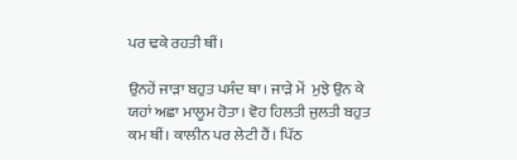ਪਰ ਢਕੇ ਰਹਤੀ ਥੀਂ।

ਉਨਹੇਂ ਜਾੜਾ ਬਹੁਤ ਪਸੰਦ ਥਾ। ਜਾੜੇ ਮੇਂ  ਮੁਝੇ ਉਨ ਕੇ ਯਹਾਂ ਅਛਾ ਮਾਲੂਮ ਹੋਤਾ। ਵੋਹ ਹਿਲਤੀ ਜੁਲਤੀ ਬਹੁਤ ਕਮ ਥੀਂ। ਕਾਲੀਨ ਪਰ ਲੇਟੀ ਹੈਂ। ਪਿੱਠ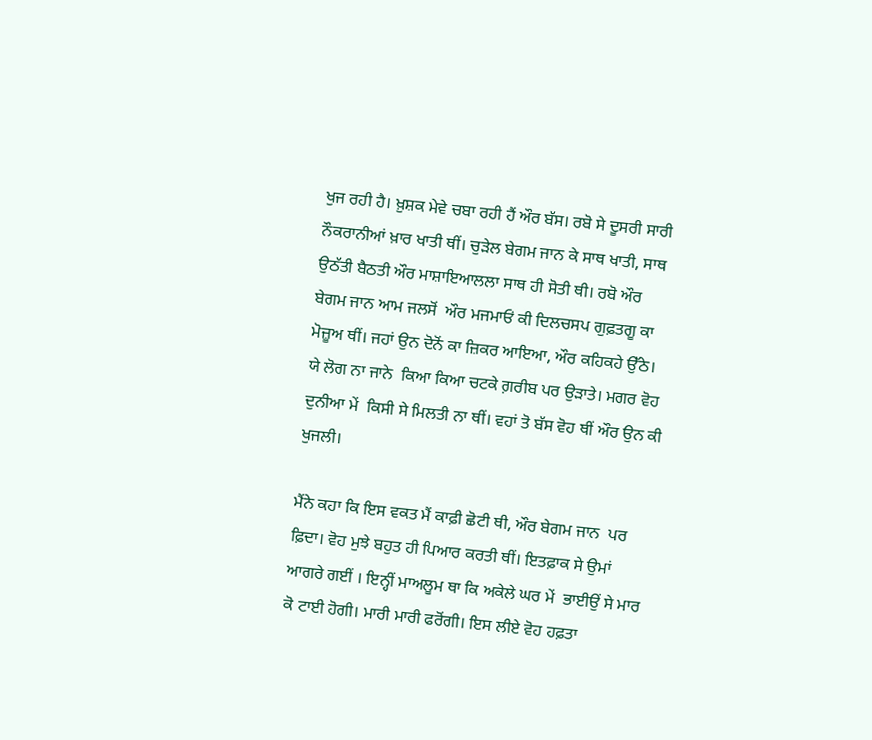ਖੁਜ ਰਹੀ ਹੈ। ਖ਼ੁਸ਼ਕ ਮੇਵੇ ਚਬਾ ਰਹੀ ਹੈਂ ਔਰ ਬੱਸ। ਰਬੋ ਸੇ ਦੂਸਰੀ ਸਾਰੀ ਨੌਕਰਾਨੀਆਂ ਖ਼ਾਰ ਖਾਤੀ ਥੀਂ। ਚੁੜੇਲ ਬੇਗਮ ਜਾਨ ਕੇ ਸਾਥ ਖਾਤੀ, ਸਾਥ ਉਠੱਤੀ ਬੈਠਤੀ ਔਰ ਮਾਸ਼ਾਇਆਲਲਾ ਸਾਥ ਹੀ ਸੋਤੀ ਥੀ। ਰਬੋ ਔਰ ਬੇਗਮ ਜਾਨ ਆਮ ਜਲਸੋਂ  ਔਰ ਮਜਮਾਓਂ ਕੀ ਦਿਲਚਸਪ ਗੁਫ਼ਤਗੂ ਕਾ ਮੋਜ਼ੂਅ ਥੀਂ। ਜਹਾਂ ਉਨ ਦੋਨੋਂ ਕਾ ਜ਼ਿਕਰ ਆਇਆ, ਔਰ ਕਹਿਕਹੇ ਉੱਠੇ। ਯੇ ਲੋਗ ਨਾ ਜਾਨੇ  ਕਿਆ ਕਿਆ ਚਟਕੇ ਗ਼ਰੀਬ ਪਰ ਉੜਾਤੇ। ਮਗਰ ਵੋਹ ਦੁਨੀਆ ਮੇਂ  ਕਿਸੀ ਸੇ ਮਿਲਤੀ ਨਾ ਥੀਂ। ਵਹਾਂ ਤੋ ਬੱਸ ਵੋਹ ਥੀਂ ਔਰ ਉਨ ਕੀ ਖੁਜਲੀ।

ਮੈਂਨੇ ਕਹਾ ਕਿ ਇਸ ਵਕਤ ਮੈਂ ਕਾਫ਼ੀ ਛੋਟੀ ਥੀ, ਔਰ ਬੇਗਮ ਜਾਨ  ਪਰ ਫ਼ਿਦਾ। ਵੋਹ ਮੁਝੇ ਬਹੁਤ ਹੀ ਪਿਆਰ ਕਰਤੀ ਥੀਂ। ਇਤਫ਼ਾਕ ਸੇ ਉਮਾਂ ਆਗਰੇ ਗਈਂ । ਇਨ੍ਹੀਂ ਮਾਅਲੂਮ ਥਾ ਕਿ ਅਕੇਲੇ ਘਰ ਮੇਂ  ਭਾਈਉਂ ਸੇ ਮਾਰ ਕੋ ਟਾਈ ਹੋਗੀ। ਮਾਰੀ ਮਾਰੀ ਫਰੋਂਗੀ। ਇਸ ਲੀਏ ਵੋਹ ਹਫ਼ਤਾ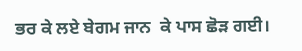ਭਰ ਕੇ ਲਏ ਬੇਗਮ ਜਾਨ  ਕੇ ਪਾਸ ਛੋੜ ਗਈ।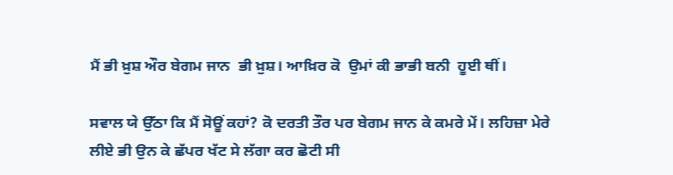ਮੈਂ ਭੀ ਖ਼ੁਸ਼ ਔਰ ਬੇਗਮ ਜਾਨ  ਭੀ ਖ਼ੁਸ਼। ਆਖ਼ਿਰ ਕੋ  ਉਮਾਂ ਕੀ ਭਾਭੀ ਬਨੀ  ਹੂਈ ਥੀਂ।

ਸਵਾਲ ਯੇ ਉੱਠਾ ਕਿ ਮੈਂ ਸੋਊਂ ਕਹਾਂ? ਕੋ ਦਰਤੀ ਤੌਰ ਪਰ ਬੇਗਮ ਜਾਨ ਕੇ ਕਮਰੇ ਮੇਂ। ਲਹਿਜ਼ਾ ਮੇਰੇ ਲੀਏ ਭੀ ਉਨ ਕੇ ਛੱਪਰ ਖੱਟ ਸੇ ਲੱਗਾ ਕਰ ਛੋਟੀ ਸੀ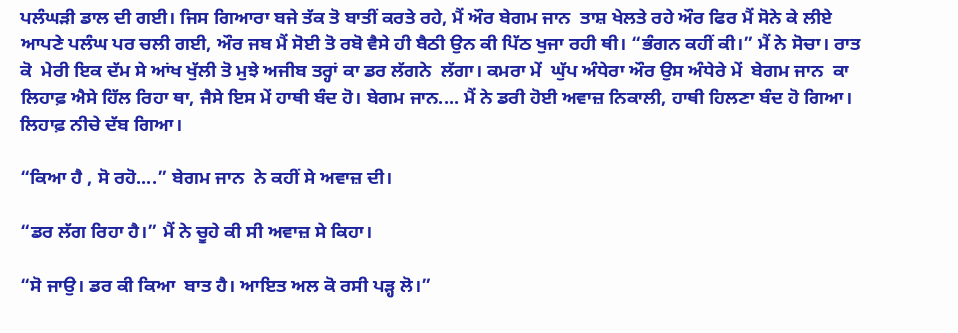ਪਲੰਘੜੀ ਡਾਲ ਦੀ ਗਈ। ਜਿਸ ਗਿਆਰਾ ਬਜੇ ਤੱਕ ਤੋ ਬਾਤੀਂ ਕਰਤੇ ਰਹੇ, ਮੈਂ ਔਰ ਬੇਗਮ ਜਾਨ  ਤਾਸ਼ ਖੇਲਤੇ ਰਹੇ ਔਰ ਫਿਰ ਮੈਂ ਸੋਨੇ ਕੇ ਲੀਏ ਆਪਣੇ ਪਲੰਘ ਪਰ ਚਲੀ ਗਈ, ਔਰ ਜਬ ਮੈਂ ਸੋਈ ਤੋ ਰਬੋ ਵੈਸੇ ਹੀ ਬੈਠੀ ਉਨ ਕੀ ਪਿੱਠ ਖੁਜਾ ਰਹੀ ਥੀ। “ਭੰਗਨ ਕਹੀਂ ਕੀ।” ਮੈਂ ਨੇ ਸੋਚਾ। ਰਾਤ ਕੋ  ਮੇਰੀ ਇਕ ਦੱਮ ਸੇ ਆਂਖ ਖੁੱਲੀ ਤੋ ਮੁਝੇ ਅਜੀਬ ਤਰ੍ਹਾਂ ਕਾ ਡਰ ਲੱਗਨੇ  ਲੱਗਾ। ਕਮਰਾ ਮੇਂ  ਘੁੱਪ ਅੰਧੇਰਾ ਔਰ ਉਸ ਅੰਧੇਰੇ ਮੇਂ  ਬੇਗਮ ਜਾਨ  ਕਾ ਲਿਹਾਫ਼ ਐਸੇ ਹਿੱਲ ਰਿਹਾ ਥਾ, ਜੈਸੇ ਇਸ ਮੇਂ ਹਾਥੀ ਬੰਦ ਹੋ। ਬੇਗਮ ਜਾਨ.... ਮੈਂ ਨੇ ਡਰੀ ਹੋਈ ਅਵਾਜ਼ ਨਿਕਾਲੀ, ਹਾਥੀ ਹਿਲਣਾ ਬੰਦ ਹੋ ਗਿਆ। ਲਿਹਾਫ਼ ਨੀਚੇ ਦੱਬ ਗਿਆ।

“ਕਿਆ ਹੈ , ਸੋ ਰਹੋ....” ਬੇਗਮ ਜਾਨ  ਨੇ ਕਹੀਂ ਸੇ ਅਵਾਜ਼ ਦੀ।

“ਡਰ ਲੱਗ ਰਿਹਾ ਹੈ।” ਮੈਂ ਨੇ ਚੂਹੇ ਕੀ ਸੀ ਅਵਾਜ਼ ਸੇ ਕਿਹਾ।

“ਸੋ ਜਾਉ। ਡਰ ਕੀ ਕਿਆ  ਬਾਤ ਹੈ। ਆਇਤ ਅਲ ਕੋ ਰਸੀ ਪੜ੍ਹ ਲੋ।”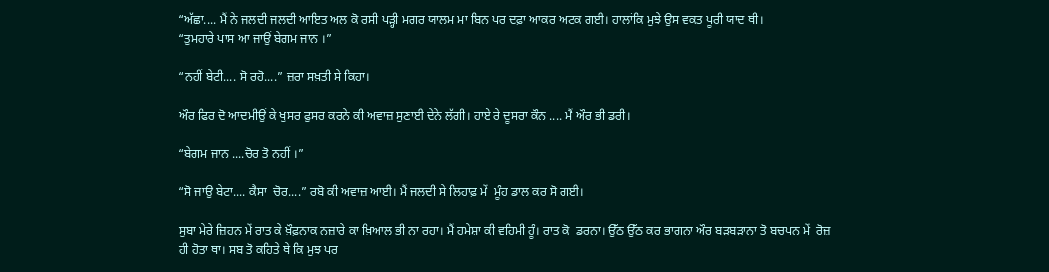“ਅੱਛਾ.... ਮੈਂ ਨੇ ਜਲਦੀ ਜਲਦੀ ਆਇਤ ਅਲ ਕੋ ਰਸੀ ਪੜ੍ਹੀ ਮਗਰ ਯਾਲਮ ਮਾ ਬਿਨ ਪਰ ਦਫ਼ਾ ਆਕਰ ਅਟਕ ਗਈ। ਹਾਲਾਂਕਿ ਮੁਝੇ ਉਸ ਵਕਤ ਪੂਰੀ ਯਾਦ ਥੀ।
“ਤੁਮਹਾਰੇ ਪਾਸ ਆ ਜਾਉਂ ਬੇਗਮ ਜਾਨ ।”

“ਨਹੀਂ ਬੇਟੀ.... ਸੋ ਰਹੋ....” ਜ਼ਰਾ ਸਖ਼ਤੀ ਸੇ ਕਿਹਾ।

ਔਰ ਫਿਰ ਦੋ ਆਦਮੀਉਂ ਕੇ ਖੁਸਰ ਫੁਸਰ ਕਰਨੇ ਕੀ ਅਵਾਜ਼ ਸੁਣਾਈ ਦੇਨੇ ਲੱਗੀ। ਹਾਏ ਰੇ ਦੂਸਰਾ ਕੌਨ .... ਮੈਂ ਔਰ ਭੀ ਡਰੀ।

“ਬੇਗਮ ਜਾਨ ....ਚੋਰ ਤੋ ਨਹੀਂ ।”

“ਸੋ ਜਾਉ ਬੇਟਾ.... ਕੈਸਾ  ਚੋਰ....” ਰਬੋ ਕੀ ਅਵਾਜ਼ ਆਈ। ਮੈਂ ਜਲਦੀ ਸੇ ਲਿਹਾਫ਼ ਮੇਂ  ਮੂੰਹ ਡਾਲ ਕਰ ਸੋ ਗਈ।

ਸੁਬਾ ਮੇਰੇ ਜ਼ਿਹਨ ਮੇਂ ਰਾਤ ਕੇ ਖ਼ੌਫ਼ਨਾਕ ਨਜ਼ਾਰੇ ਕਾ ਖ਼ਿਆਲ ਭੀ ਨਾ ਰਹਾ। ਮੈਂ ਹਮੇਸ਼ਾ ਕੀ ਵਹਿਮੀ ਹੂੰ। ਰਾਤ ਕੋ  ਡਰਨਾ। ਉੱਠ ਉੱਠ ਕਰ ਭਾਗਨਾ ਔਰ ਬੜਬੜਾਨਾ ਤੋ ਬਚਪਨ ਮੇਂ  ਰੋਜ਼ ਹੀ ਹੋਤਾ ਥਾ। ਸਬ ਤੋ ਕਹਿਤੇ ਥੇ ਕਿ ਮੁਝ ਪਰ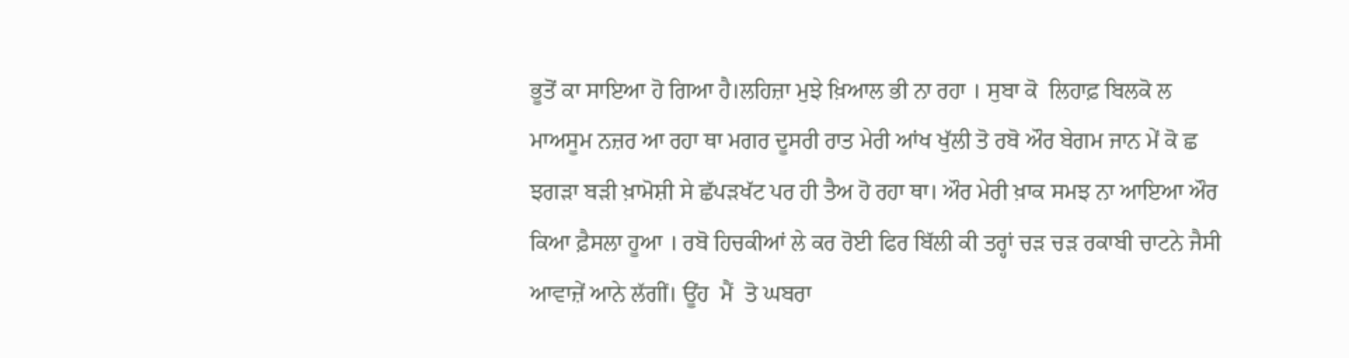ਭੂਤੋਂ ਕਾ ਸਾਇਆ ਹੋ ਗਿਆ ਹੈ।ਲਹਿਜ਼ਾ ਮੁਝੇ ਖ਼ਿਆਲ ਭੀ ਨਾ ਰਹਾ । ਸੁਬਾ ਕੋ  ਲਿਹਾਫ਼ ਬਿਲਕੋ ਲ ਮਾਅਸੂਮ ਨਜ਼ਰ ਆ ਰਹਾ ਥਾ ਮਗਰ ਦੂਸਰੀ ਰਾਤ ਮੇਰੀ ਆਂਖ ਖੁੱਲੀ ਤੋ ਰਬੋ ਔਰ ਬੇਗਮ ਜਾਨ ਮੇਂ ਕੋ ਛ ਝਗੜਾ ਬੜੀ ਖ਼ਾਮੋਸ਼ੀ ਸੇ ਛੱਪੜਖੱਟ ਪਰ ਹੀ ਤੈਅ ਹੋ ਰਹਾ ਥਾ। ਔਰ ਮੇਰੀ ਖ਼ਾਕ ਸਮਝ ਨਾ ਆਇਆ ਔਰ ਕਿਆ ਫ਼ੈਸਲਾ ਹੂਆ । ਰਬੋ ਹਿਚਕੀਆਂ ਲੇ ਕਰ ਰੋਈ ਫਿਰ ਬਿੱਲੀ ਕੀ ਤਰ੍ਹਾਂ ਚੜ ਚੜ ਰਕਾਬੀ ਚਾਟਨੇ ਜੈਸੀ ਆਵਾਜ਼ੇਂ ਆਨੇ ਲੱਗੀਂ। ਊਂਹ  ਮੈਂ  ਤੋ ਘਬਰਾ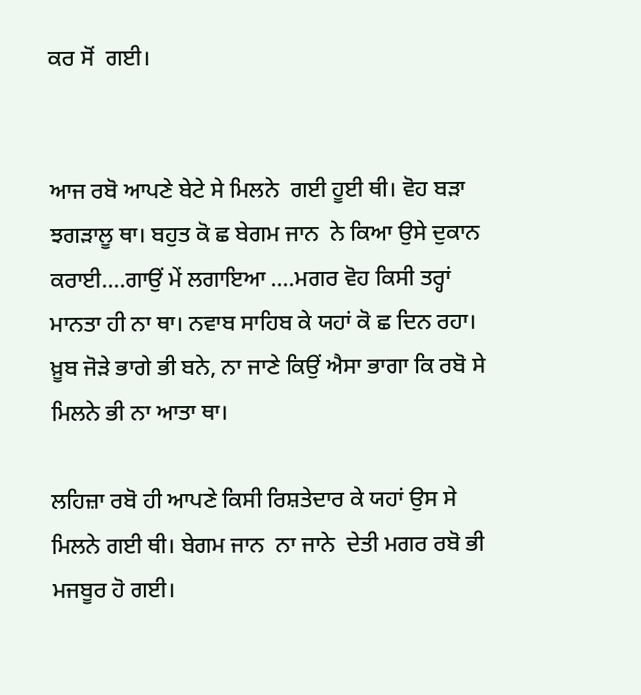ਕਰ ਸੋਂ  ਗਈ।


ਆਜ ਰਬੋ ਆਪਣੇ ਬੇਟੇ ਸੇ ਮਿਲਨੇ  ਗਈ ਹੂਈ ਥੀ। ਵੋਹ ਬੜਾ ਝਗੜਾਲੂ ਥਾ। ਬਹੁਤ ਕੋ ਛ ਬੇਗਮ ਜਾਨ  ਨੇ ਕਿਆ ਉਸੇ ਦੁਕਾਨ ਕਰਾਈ....ਗਾਉਂ ਮੇਂ ਲਗਾਇਆ ....ਮਗਰ ਵੋਹ ਕਿਸੀ ਤਰ੍ਹਾਂ ਮਾਨਤਾ ਹੀ ਨਾ ਥਾ। ਨਵਾਬ ਸਾਹਿਬ ਕੇ ਯਹਾਂ ਕੋ ਛ ਦਿਨ ਰਹਾ। ਖ਼ੂਬ ਜੋੜੇ ਭਾਗੇ ਭੀ ਬਨੇ, ਨਾ ਜਾਣੇ ਕਿਉਂ ਐਸਾ ਭਾਗਾ ਕਿ ਰਬੋ ਸੇ ਮਿਲਨੇ ਭੀ ਨਾ ਆਤਾ ਥਾ।

ਲਹਿਜ਼ਾ ਰਬੋ ਹੀ ਆਪਣੇ ਕਿਸੀ ਰਿਸ਼ਤੇਦਾਰ ਕੇ ਯਹਾਂ ਉਸ ਸੇ ਮਿਲਨੇ ਗਈ ਥੀ। ਬੇਗਮ ਜਾਨ  ਨਾ ਜਾਨੇ  ਦੇਤੀ ਮਗਰ ਰਬੋ ਭੀ ਮਜਬੂਰ ਹੋ ਗਈ।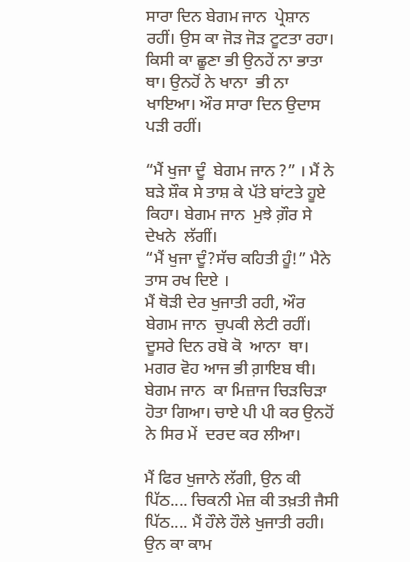ਸਾਰਾ ਦਿਨ ਬੇਗਮ ਜਾਨ  ਪ੍ਰੇਸ਼ਾਨ ਰਹੀਂ। ਉਸ ਕਾ ਜੋੜ ਜੋੜ ਟੂਟਤਾ ਰਹਾ। ਕਿਸੀ ਕਾ ਛੂਣਾ ਭੀ ਉਨਹੇਂ ਨਾ ਭਾਤਾ ਥਾ। ਉਨਹੋਂ ਨੇ ਖਾਨਾ  ਭੀ ਨਾ ਖਾਇਆ। ਔਰ ਸਾਰਾ ਦਿਨ ਉਦਾਸ ਪੜੀ ਰਹੀਂ।

“ਮੈਂ ਖੁਜਾ ਦੂੰ  ਬੇਗਮ ਜਾਨ ?” । ਮੈਂ ਨੇ ਬੜੇ ਸ਼ੌਕ ਸੇ ਤਾਸ਼ ਕੇ ਪੱਤੇ ਬਾਂਟਤੇ ਹੂਏ ਕਿਹਾ। ਬੇਗਮ ਜਾਨ  ਮੁਝੇ ਗ਼ੌਰ ਸੇ ਦੇਖਨੇ  ਲੱਗੀਂ।
“ਮੈਂ ਖੁਜਾ ਦੂੰ?ਸੱਚ ਕਹਿਤੀ ਹੂੰ!” ਮੈਨੇ ਤਾਸ ਰਖ ਦਿਏ ।
ਮੈਂ ਥੋੜੀ ਦੇਰ ਖੁਜਾਤੀ ਰਹੀ, ਔਰ ਬੇਗਮ ਜਾਨ  ਚੁਪਕੀ ਲੇਟੀ ਰਹੀਂ। ਦੂਸਰੇ ਦਿਨ ਰਬੋ ਕੋ  ਆਨਾ  ਥਾ। ਮਗਰ ਵੋਹ ਆਜ ਭੀ ਗ਼ਾਇਬ ਥੀ। ਬੇਗਮ ਜਾਨ  ਕਾ ਮਿਜ਼ਾਜ ਚਿੜਚਿੜਾ ਹੋਤਾ ਗਿਆ। ਚਾਏ ਪੀ ਪੀ ਕਰ ਉਨਹੋਂ ਨੇ ਸਿਰ ਮੇਂ  ਦਰਦ ਕਰ ਲੀਆ।

ਮੈਂ ਫਿਰ ਖੁਜਾਨੇ ਲੱਗੀ, ਉਨ ਕੀ ਪਿੱਠ.... ਚਿਕਨੀ ਮੇਜ਼ ਕੀ ਤਖ਼ਤੀ ਜੈਸੀ ਪਿੱਠ.... ਮੈਂ ਹੌਲੇ ਹੌਲੇ ਖੁਜਾਤੀ ਰਹੀ। ਉਨ ਕਾ ਕਾਮ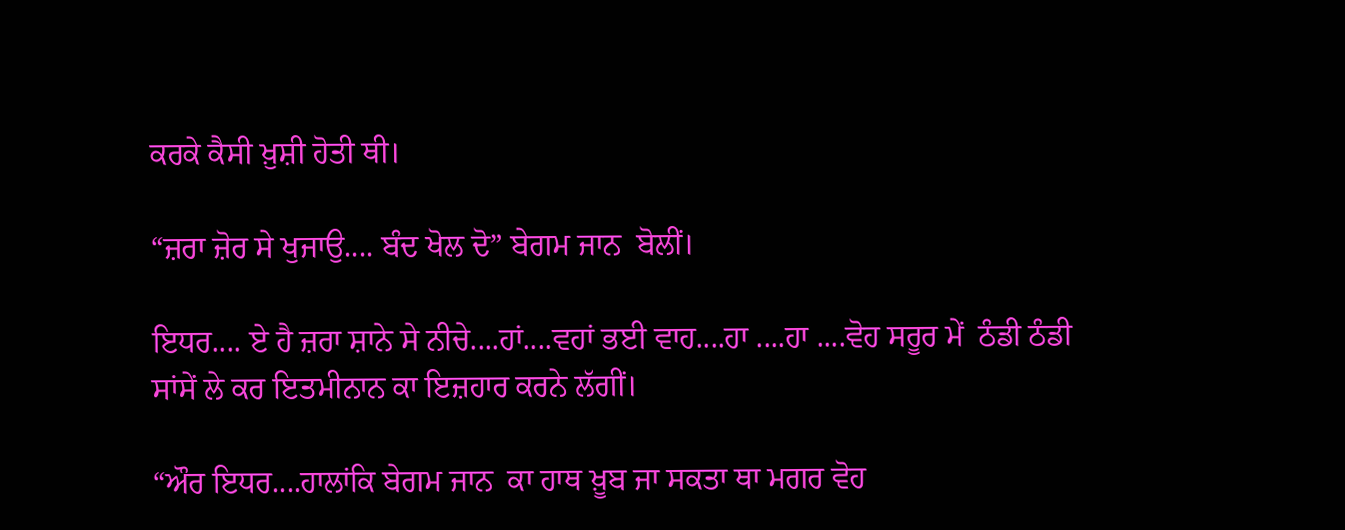ਕਰਕੇ ਕੈਸੀ ਖ਼ੁਸ਼ੀ ਹੋਤੀ ਥੀ।

“ਜ਼ਰਾ ਜ਼ੋਰ ਸੇ ਖੁਜਾਉ.... ਬੰਦ ਖੋਲ ਦੋ” ਬੇਗਮ ਜਾਨ  ਬੋਲੀਂ।

ਇਧਰ.... ਏ ਹੈ ਜ਼ਰਾ ਸ਼ਾਨੇ ਸੇ ਨੀਚੇ....ਹਾਂ....ਵਹਾਂ ਭਈ ਵਾਹ....ਹਾ ....ਹਾ ....ਵੋਹ ਸਰੂਰ ਮੇਂ  ਠੰਡੀ ਠੰਡੀ ਸਾਂਸੇਂ ਲੇ ਕਰ ਇਤਮੀਨਾਨ ਕਾ ਇਜ਼ਹਾਰ ਕਰਨੇ ਲੱਗੀਂ।

“ਔਰ ਇਧਰ....ਹਾਲਾਂਕਿ ਬੇਗਮ ਜਾਨ  ਕਾ ਹਾਥ ਖ਼ੂਬ ਜਾ ਸਕਤਾ ਥਾ ਮਗਰ ਵੋਹ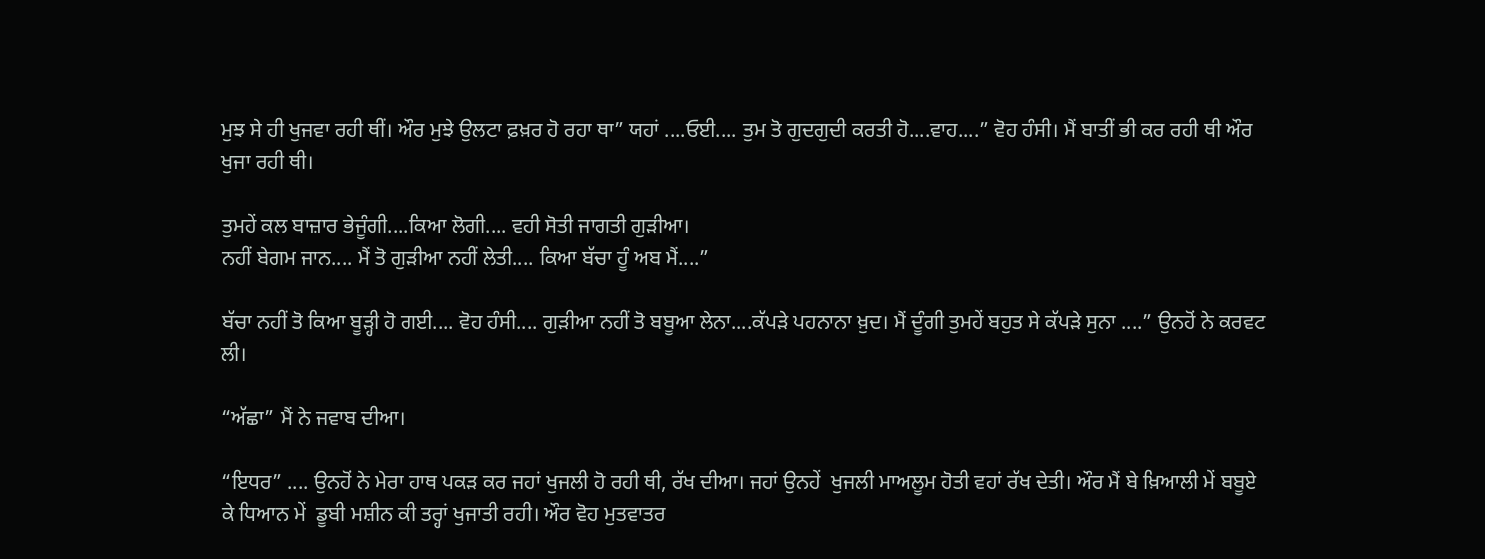ਮੁਝ ਸੇ ਹੀ ਖੁਜਵਾ ਰਹੀ ਥੀਂ। ਔਰ ਮੁਝੇ ਉਲਟਾ ਫ਼ਖ਼ਰ ਹੋ ਰਹਾ ਥਾ” ਯਹਾਂ ....ਓਈ.... ਤੁਮ ਤੋ ਗੁਦਗੁਦੀ ਕਰਤੀ ਹੋ....ਵਾਹ....” ਵੋਹ ਹੰਸੀ। ਮੈਂ ਬਾਤੀਂ ਭੀ ਕਰ ਰਹੀ ਥੀ ਔਰ ਖੁਜਾ ਰਹੀ ਥੀ।

ਤੁਮਹੇਂ ਕਲ ਬਾਜ਼ਾਰ ਭੇਜੂੰਗੀ....ਕਿਆ ਲੋਗੀ.... ਵਹੀ ਸੋਤੀ ਜਾਗਤੀ ਗੁੜੀਆ।
ਨਹੀਂ ਬੇਗਮ ਜਾਨ.... ਮੈਂ ਤੋ ਗੁੜੀਆ ਨਹੀਂ ਲੇਤੀ.... ਕਿਆ ਬੱਚਾ ਹੂੰ ਅਬ ਮੈਂ....”

ਬੱਚਾ ਨਹੀਂ ਤੋ ਕਿਆ ਬੂੜ੍ਹੀ ਹੋ ਗਈ.... ਵੋਹ ਹੰਸੀ.... ਗੁੜੀਆ ਨਹੀਂ ਤੋ ਬਬੂਆ ਲੇਨਾ....ਕੱਪੜੇ ਪਹਨਾਨਾ ਖ਼ੁਦ। ਮੈਂ ਦੂੰਗੀ ਤੁਮਹੇਂ ਬਹੁਤ ਸੇ ਕੱਪੜੇ ਸੁਨਾ ....” ਉਨਹੋਂ ਨੇ ਕਰਵਟ ਲੀ।

“ਅੱਛਾ” ਮੈਂ ਨੇ ਜਵਾਬ ਦੀਆ।

“ਇਧਰ” .... ਉਨਹੋਂ ਨੇ ਮੇਰਾ ਹਾਥ ਪਕੜ ਕਰ ਜਹਾਂ ਖੁਜਲੀ ਹੋ ਰਹੀ ਥੀ, ਰੱਖ ਦੀਆ। ਜਹਾਂ ਉਨਹੇਂ  ਖੁਜਲੀ ਮਾਅਲੂਮ ਹੋਤੀ ਵਹਾਂ ਰੱਖ ਦੇਤੀ। ਔਰ ਮੈਂ ਬੇ ਖ਼ਿਆਲੀ ਮੇਂ ਬਬੂਏ ਕੇ ਧਿਆਨ ਮੇਂ  ਡੂਬੀ ਮਸ਼ੀਨ ਕੀ ਤਰ੍ਹਾਂ ਖੁਜਾਤੀ ਰਹੀ। ਔਰ ਵੋਹ ਮੁਤਵਾਤਰ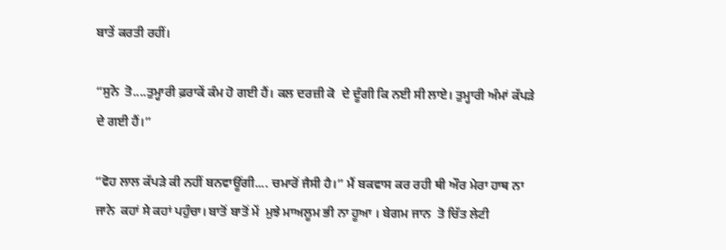ਬਾਤੇਂ ਕਰਤੀ ਰਹੀਂ।

“ਸੁਨੋ  ਤੋ....ਤੁਮ੍ਹਾਰੀ ਫ਼ਰਾਕੇਂ ਕੰਮ ਹੋ ਗਈ ਹੈਂ। ਕਲ ਦਰਜ਼ੀ ਕੋ  ਦੇ ਦੂੰਗੀ ਕਿ ਨਈ ਸੀ ਲਾਏ। ਤੁਮ੍ਹਾਰੀ ਅੰਮਾਂ ਕੱਪੜੇ ਦੇ ਗਈ ਹੈਂ।”

“ਵੋਹ ਲਾਲ ਕੱਪੜੇ ਕੀ ਨਹੀਂ ਬਨਵਾਊਂਗੀ.... ਚਮਾਰੋਂ ਜੈਸੀ ਹੈ।” ਮੈਂ ਬਕਵਾਸ ਕਰ ਰਹੀ ਥੀ ਔਰ ਮੇਰਾ ਹਾਥ ਨਾ ਜਾਨੇ  ਕਹਾਂ ਸੇ ਕਹਾਂ ਪਹੁੰਚਾ। ਬਾਤੋਂ ਬਾਤੋਂ ਮੇਂ  ਮੁਝੇ ਮਾਅਲੂਮ ਭੀ ਨਾ ਹੂਆ । ਬੇਗਮ ਜਾਨ  ਤੋ ਚਿੱਤ ਲੇਟੀ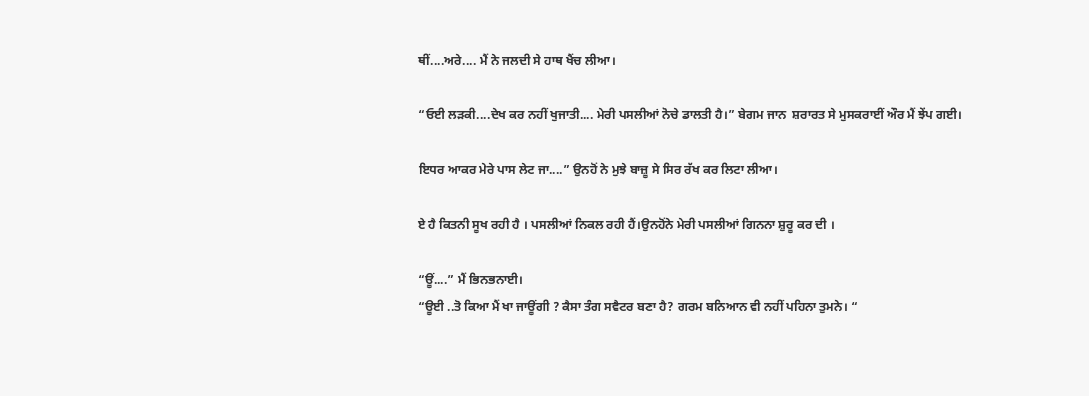ਥੀਂ....ਅਰੇ.... ਮੈਂ ਨੇ ਜਲਦੀ ਸੇ ਹਾਥ ਖੈਂਚ ਲੀਆ।

“ਓਈ ਲੜਕੀ....ਦੇਖ ਕਰ ਨਹੀਂ ਖੁਜਾਤੀ.... ਮੇਰੀ ਪਸਲੀਆਂ ਨੋਚੇ ਡਾਲਤੀ ਹੈ।” ਬੇਗਮ ਜਾਨ  ਸ਼ਰਾਰਤ ਸੇ ਮੁਸਕਰਾਈਂ ਔਰ ਮੈਂ ਝੇਂਪ ਗਈ।

ਇਧਰ ਆਕਰ ਮੇਰੇ ਪਾਸ ਲੇਟ ਜਾ....” ਉਨਹੋਂ ਨੇ ਮੁਝੇ ਬਾਜ਼ੂ ਸੇ ਸਿਰ ਰੱਖ ਕਰ ਲਿਟਾ ਲੀਆ।

ਏ ਹੈ ਕਿਤਨੀ ਸੂਖ ਰਹੀ ਹੈ । ਪਸਲੀਆਂ ਨਿਕਲ ਰਹੀ ਹੈਂ।ਉਨਹੋਂਨੇ ਮੇਰੀ ਪਸਲੀਆਂ ਗਿਨਨਾ ਸ਼ੁਰੂ ਕਰ ਦੀ ।

“ਊਂ....” ਮੈਂ ਭਿਨਭਨਾਈ।
“ਊਈ ..ਤੋ ਕਿਆ ਮੈਂ ਖਾ ਜਾਊਂਗੀ ? ਕੈਸਾ ਤੰਗ ਸਵੈਟਰ ਬਣਾ ਹੈ? ਗਰਮ ਬਨਿਆਨ ਵੀ ਨਹੀਂ ਪਹਿਨਾ ਤੁਮਨੇ। “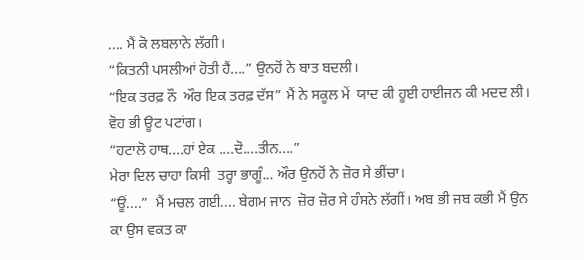.... ਮੈਂ ਕੋ ਲਬਲਾਨੇ ਲੱਗੀ।
“ਕਿਤਨੀ ਪਸਲੀਆਂ ਹੋਤੀ ਹੈਂ....” ਉਨਹੋਂ ਨੇ ਬਾਤ ਬਦਲੀ।
“ਇਕ ਤਰਫ਼ ਨੌ  ਔਰ ਇਕ ਤਰਫ਼ ਦੱਸ” ਮੈਂ ਨੇ ਸਕੂਲ ਮੇਂ  ਯਾਦ ਕੀ ਹੂਈ ਹਾਈਜਨ ਕੀ ਮਦਦ ਲੀ। ਵੋਹ ਭੀ ਊਟ ਪਟਾਂਗ।
“ਹਟਾਲੋ ਹਾਥ....ਹਾਂ ਏਕ ....ਦੋ....ਤੀਨ....”
ਮੇਰਾ ਦਿਲ ਚਾਹਾ ਕਿਸੀ  ਤਰ੍ਹਾ ਭਾਗੂੰ... ਔਰ ਉਨਹੋਂ ਨੇ ਜ਼ੋਰ ਸੇ ਭੀਂਚਾ।
“ਊਂ....”  ਮੈਂ ਮਚਲ ਗਈ.... ਬੇਗਮ ਜਾਨ  ਜ਼ੋਰ ਜ਼ੋਰ ਸੇ ਹੰਸਨੇ ਲੱਗੀਂ। ਅਬ ਭੀ ਜਬ ਕਭੀ ਮੈਂ ਉਨ ਕਾ ਉਸ ਵਕਤ ਕਾ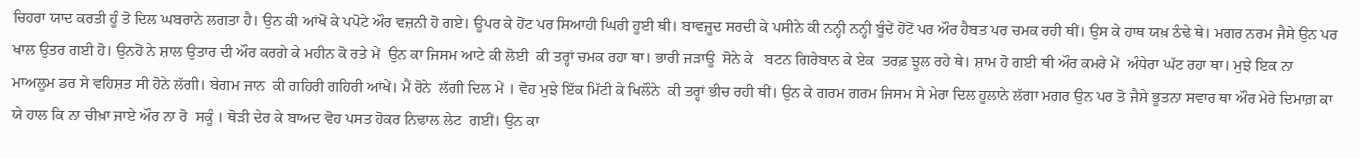ਚਿਹਰਾ ਯਾਦ ਕਰਤੀ ਹੂੰ ਤੋ ਦਿਲ ਘਬਰਾਨੇ ਲਗਤਾ ਹੈ। ਉਨ ਕੀ ਆਂਖੋਂ ਕੇ ਪਪੋਟੇ ਔਰ ਵਜ਼ਨੀ ਹੋ ਗਏ। ਊਪਰ ਕੇ ਹੋਂਟ ਪਰ ਸਿਆਹੀ ਘਿਰੀ ਹੂਈ ਥੀ। ਬਾਵਜੂਦ ਸਰਦੀ ਕੇ ਪਸੀਨੇ ਕੀ ਨਨ੍ਹੀ ਨਨ੍ਹੀ ਬੂੰਦੇਂ ਹੋਂਟੋਂ ਪਰ ਔਰ ਹੈਬਤ ਪਰ ਚਮਕ ਰਹੀ ਥੀਂ। ਉਸ ਕੇ ਹਾਥ ਯਖ਼ ਠੰਢੇ ਥੇ। ਮਗਰ ਨਰਮ ਜੈਸੇ ਉਨ ਪਰ ਖਾਲ ਉਤਰ ਗਈ ਹੋ। ਉਨਹੋਂ ਨੇ ਸ਼ਾਲ ਉਤਾਰ ਦੀ ਔਰ ਕਰਗੇ ਕੇ ਮਹੀਨ ਕੋ ਰਤੇ ਮੇਂ  ਉਨ ਕਾ ਜਿਸਮ ਆਟੇ ਕੀ ਲੋਈ  ਕੀ ਤਰ੍ਹਾਂ ਚਮਕ ਰਹਾ ਥਾ। ਭਾਰੀ ਜੜਾਊ  ਸੋਨੇ ਕੇ   ਬਟਨ ਗਿਰੇਬਾਨ ਕੇ ਏਕ  ਤਰਫ਼ ਝੂਲ ਰਹੇ ਥੇ। ਸ਼ਾਮ ਹੋ ਗਈ ਥੀ ਔਰ ਕਮਰੇ ਮੇਂ  ਅੰਧੇਰਾ ਘੱਟ ਰਹਾ ਥਾ। ਮੁਝੇ ਇਕ ਨਾ ਮਾਅਲੂਮ ਡਰ ਸੇ ਵਹਿਸ਼ਤ ਸੀ ਹੋਨੇ ਲੱਗੀ। ਬੇਗਮ ਜਾਨ  ਕੀ ਗਹਿਰੀ ਗਹਿਰੀ ਆਂਖੇਂ। ਮੈਂ ਰੋਨੇ  ਲੱਗੀ ਦਿਲ ਮੇਂ । ਵੋਹ ਮੁਝੇ ਇੱਕ ਮਿੱਟੀ ਕੇ ਖਿਲੌਨੇ  ਕੀ ਤਰ੍ਹਾਂ ਭੀਚ ਰਹੀ ਥੀਂ। ਉਨ ਕੇ ਗਰਮ ਗਰਮ ਜਿਸਮ ਸੇ ਮੇਰਾ ਦਿਲ ਹੂਲਾਨੇ ਲੱਗਾ ਮਗਰ ਉਨ ਪਰ ਤੋ ਜੈਸੇ ਭੂਤਨਾ ਸਵਾਰ ਥਾ ਔਰ ਮੇਰੇ ਦਿਮਾਗ਼ ਕਾ ਯੇ ਹਾਲ ਕਿ ਨਾ ਚੀਖ਼ਾ ਜਾਏ ਔਰ ਨਾ ਰੋ  ਸਕੂੰ । ਥੋੜੀ ਦੇਰ ਕੇ ਬਾਅਦ ਵੋਹ ਪਸਤ ਹੋਕਰ ਨਿਢਾਲ ਲੇਟ  ਗਈਂ। ਉਨ ਕਾ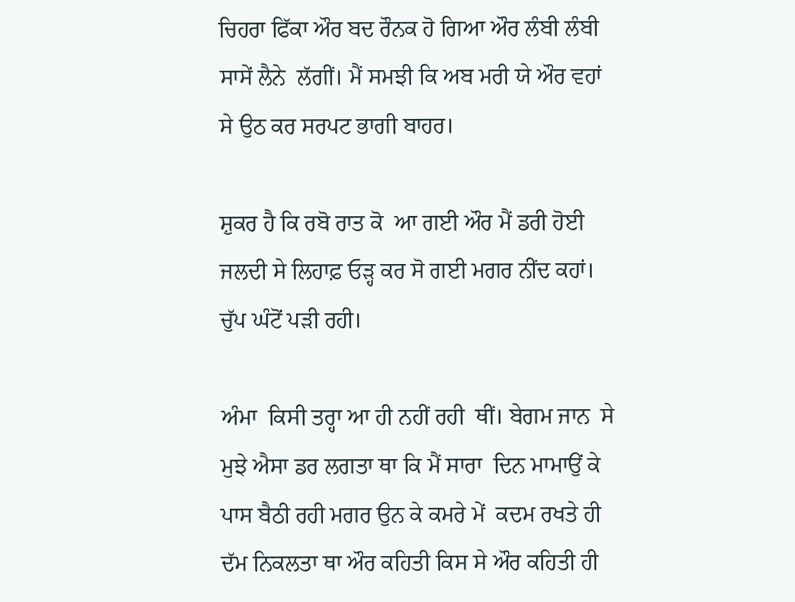ਚਿਹਰਾ ਫਿੱਕਾ ਔਰ ਬਦ ਰੌਨਕ ਹੋ ਗਿਆ ਔਰ ਲੰਬੀ ਲੰਬੀ ਸਾਸੇਂ ਲੈਨੇ  ਲੱਗੀਂ। ਮੈਂ ਸਮਝੀ ਕਿ ਅਬ ਮਰੀ ਯੇ ਔਰ ਵਹਾਂ ਸੇ ਉਠ ਕਰ ਸਰਪਟ ਭਾਗੀ ਬਾਹਰ।

ਸ਼ੁਕਰ ਹੈ ਕਿ ਰਬੋ ਰਾਤ ਕੋ  ਆ ਗਈ ਔਰ ਮੈਂ ਡਰੀ ਹੋਈ ਜਲਦੀ ਸੇ ਲਿਹਾਫ਼ ਓੜ੍ਹ ਕਰ ਸੋ ਗਈ ਮਗਰ ਨੀਂਦ ਕਹਾਂ। ਚੁੱਪ ਘੰਟੋਂ ਪੜੀ ਰਹੀ।

ਅੰਮਾ  ਕਿਸੀ ਤਰ੍ਹਾ ਆ ਹੀ ਨਹੀਂ ਰਹੀ  ਥੀਂ। ਬੇਗਮ ਜਾਨ  ਸੇ ਮੁਝੇ ਐਸਾ ਡਰ ਲਗਤਾ ਥਾ ਕਿ ਮੈਂ ਸਾਰਾ  ਦਿਨ ਮਾਮਾਉਂ ਕੇ ਪਾਸ ਬੈਠੀ ਰਹੀ ਮਗਰ ਉਨ ਕੇ ਕਮਰੇ ਮੇਂ  ਕਦਮ ਰਖਤੇ ਹੀ ਦੱਮ ਨਿਕਲਤਾ ਥਾ ਔਰ ਕਹਿਤੀ ਕਿਸ ਸੇ ਔਰ ਕਹਿਤੀ ਹੀ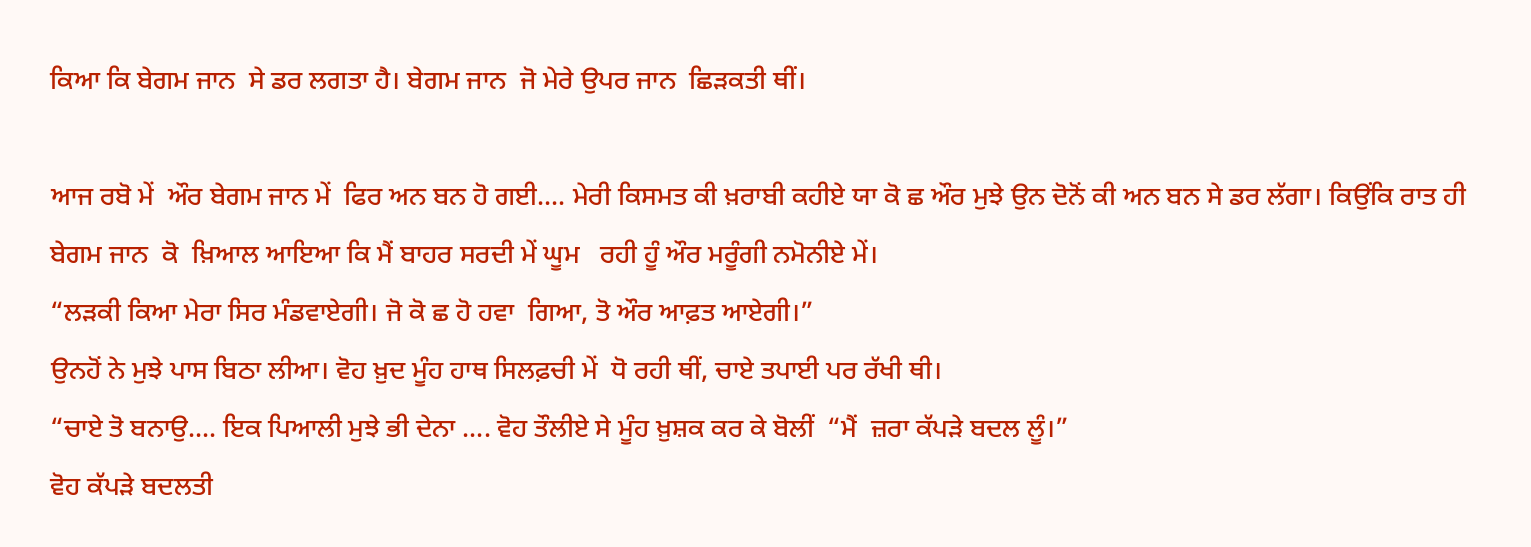ਕਿਆ ਕਿ ਬੇਗਮ ਜਾਨ  ਸੇ ਡਰ ਲਗਤਾ ਹੈ। ਬੇਗਮ ਜਾਨ  ਜੋ ਮੇਰੇ ਉਪਰ ਜਾਨ  ਛਿੜਕਤੀ ਥੀਂ।

ਆਜ ਰਬੋ ਮੇਂ  ਔਰ ਬੇਗਮ ਜਾਨ ਮੇਂ  ਫਿਰ ਅਨ ਬਨ ਹੋ ਗਈ.... ਮੇਰੀ ਕਿਸਮਤ ਕੀ ਖ਼ਰਾਬੀ ਕਹੀਏ ਯਾ ਕੋ ਛ ਔਰ ਮੁਝੇ ਉਨ ਦੋਨੋਂ ਕੀ ਅਨ ਬਨ ਸੇ ਡਰ ਲੱਗਾ। ਕਿਉਂਕਿ ਰਾਤ ਹੀ ਬੇਗਮ ਜਾਨ  ਕੋ  ਖ਼ਿਆਲ ਆਇਆ ਕਿ ਮੈਂ ਬਾਹਰ ਸਰਦੀ ਮੇਂ ਘੂਮ   ਰਹੀ ਹੂੰ ਔਰ ਮਰੂੰਗੀ ਨਮੋਨੀਏ ਮੇਂ।
“ਲੜਕੀ ਕਿਆ ਮੇਰਾ ਸਿਰ ਮੰਡਵਾਏਗੀ। ਜੋ ਕੋ ਛ ਹੋ ਹਵਾ  ਗਿਆ, ਤੋ ਔਰ ਆਫ਼ਤ ਆਏਗੀ।”
ਉਨਹੋਂ ਨੇ ਮੁਝੇ ਪਾਸ ਬਿਠਾ ਲੀਆ। ਵੋਹ ਖ਼ੁਦ ਮੂੰਹ ਹਾਥ ਸਿਲਫ਼ਚੀ ਮੇਂ  ਧੋ ਰਹੀ ਥੀਂ, ਚਾਏ ਤਪਾਈ ਪਰ ਰੱਖੀ ਥੀ।
“ਚਾਏ ਤੋ ਬਨਾਉ.... ਇਕ ਪਿਆਲੀ ਮੁਝੇ ਭੀ ਦੇਨਾ .... ਵੋਹ ਤੌਲੀਏ ਸੇ ਮੂੰਹ ਖ਼ੁਸ਼ਕ ਕਰ ਕੇ ਬੋਲੀਂ  “ਮੈਂ  ਜ਼ਰਾ ਕੱਪੜੇ ਬਦਲ ਲੂੰ।”
ਵੋਹ ਕੱਪੜੇ ਬਦਲਤੀ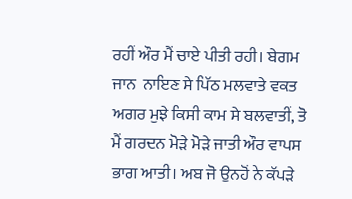ਰਹੀਂ ਔਰ ਮੈਂ ਚਾਏ ਪੀਤੀ ਰਹੀ। ਬੇਗਮ ਜਾਨ  ਨਾਇਣ ਸੇ ਪਿੱਠ ਮਲਵਾਤੇ ਵਕਤ ਅਗਰ ਮੁਝੇ ਕਿਸੀ ਕਾਮ ਸੇ ਬਲਵਾਤੀਂ, ਤੋ ਮੈਂ ਗਰਦਨ ਮੋੜੇ ਮੋੜੇ ਜਾਤੀ ਔਰ ਵਾਪਸ ਭਾਗ ਆਤੀ। ਅਬ ਜੋ ਉਨਹੋਂ ਨੇ ਕੱਪੜੇ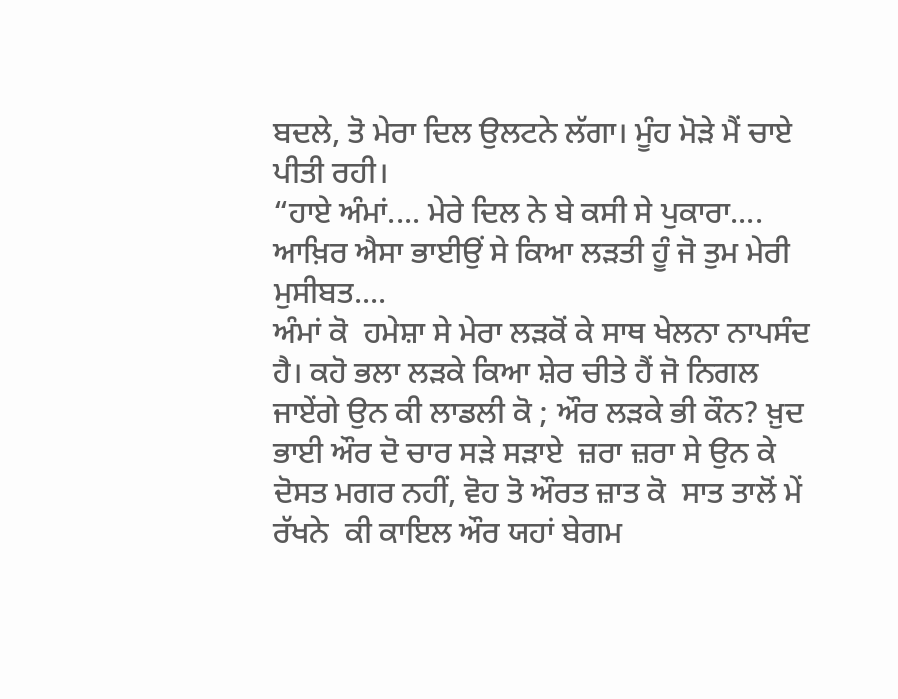ਬਦਲੇ, ਤੋ ਮੇਰਾ ਦਿਲ ਉਲਟਨੇ ਲੱਗਾ। ਮੂੰਹ ਮੋੜੇ ਮੈਂ ਚਾਏ ਪੀਤੀ ਰਹੀ।
“ਹਾਏ ਅੰਮਾਂ.... ਮੇਰੇ ਦਿਲ ਨੇ ਬੇ ਕਸੀ ਸੇ ਪੁਕਾਰਾ.... ਆਖ਼ਿਰ ਐਸਾ ਭਾਈਉਂ ਸੇ ਕਿਆ ਲੜਤੀ ਹੂੰ ਜੋ ਤੁਮ ਮੇਰੀ ਮੁਸੀਬਤ....
ਅੰਮਾਂ ਕੋ  ਹਮੇਸ਼ਾ ਸੇ ਮੇਰਾ ਲੜਕੋਂ ਕੇ ਸਾਥ ਖੇਲਨਾ ਨਾਪਸੰਦ ਹੈ। ਕਹੋ ਭਲਾ ਲੜਕੇ ਕਿਆ ਸ਼ੇਰ ਚੀਤੇ ਹੈਂ ਜੋ ਨਿਗਲ ਜਾਏਂਗੇ ਉਨ ਕੀ ਲਾਡਲੀ ਕੋ ; ਔਰ ਲੜਕੇ ਭੀ ਕੌਨ? ਖ਼ੁਦ ਭਾਈ ਔਰ ਦੋ ਚਾਰ ਸੜੇ ਸੜਾਏ  ਜ਼ਰਾ ਜ਼ਰਾ ਸੇ ਉਨ ਕੇ ਦੋਸਤ ਮਗਰ ਨਹੀਂ, ਵੋਹ ਤੋ ਔਰਤ ਜ਼ਾਤ ਕੋ  ਸਾਤ ਤਾਲੋਂ ਮੇਂ  ਰੱਖਨੇ  ਕੀ ਕਾਇਲ ਔਰ ਯਹਾਂ ਬੇਗਮ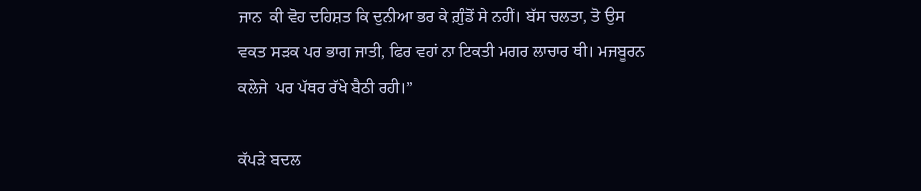ਜਾਨ  ਕੀ ਵੋਹ ਦਹਿਸ਼ਤ ਕਿ ਦੁਨੀਆ ਭਰ ਕੇ ਗ਼ੁੰਡੋਂ ਸੇ ਨਹੀਂ। ਬੱਸ ਚਲਤਾ, ਤੋ ਉਸ  ਵਕਤ ਸੜਕ ਪਰ ਭਾਗ ਜਾਤੀ, ਫਿਰ ਵਹਾਂ ਨਾ ਟਿਕਤੀ ਮਗਰ ਲਾਚਾਰ ਥੀ। ਮਜਬੂਰਨ  ਕਲੇਜੇ  ਪਰ ਪੱਥਰ ਰੱਖੇ ਬੈਠੀ ਰਹੀ।”

ਕੱਪੜੇ ਬਦਲ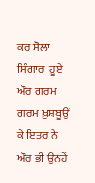ਕਰ ਸੋਲਾ ਸਿੰਗਾਰ  ਹੂਏ ਔਰ ਗਰਮ ਗਰਮ ਖ਼ੁਸ਼ਬੂਉਂ ਕੇ ਇਤਰ ਨੇ ਔਰ ਭੀ ਉਨਹੇਂ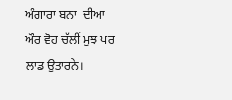ਅੰਗਾਰਾ ਬਨਾ  ਦੀਆ ਔਰ ਵੋਹ ਚੱਲੀਂ ਮੁਝ ਪਰ ਲਾਡ ਉਤਾਰਨੇ।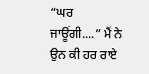“ਘਰ ਜਾਊਂਗੀ....” ਮੈਂ ਨੇ ਉਨ ਕੀ ਹਰ ਰਾਏ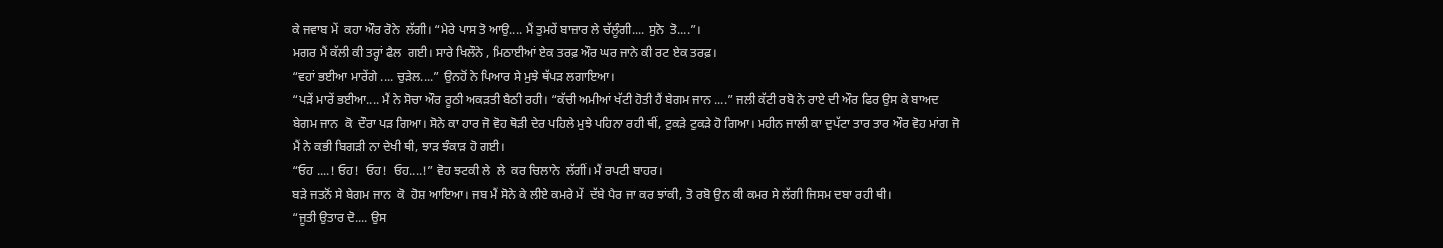ਕੇ ਜਵਾਬ ਮੇਂ  ਕਹਾ ਔਰ ਰੋਨੇ  ਲੱਗੀ। “ਮੇਰੇ ਪਾਸ ਤੋ ਆਉ.... ਮੈਂ ਤੁਮਹੇਂ ਬਾਜ਼ਾਰ ਲੇ ਚੱਲੂੰਗੀ.... ਸੁਨੋ  ਤੋ....”।
ਮਗਰ ਮੈਂ ਕੱਲੀ ਕੀ ਤਰ੍ਹਾਂ ਫੈਲ  ਗਈ। ਸਾਰੇ ਖਿਲੌਨੇ , ਮਿਠਾਈਆਂ ਏਕ ਤਰਫ਼ ਔਰ ਘਰ ਜਾਨੇ ਕੀ ਰਟ ਏਕ ਤਰਫ਼।
“ਵਹਾਂ ਭਈਆ ਮਾਰੇਂਗੇ .... ਚੁੜੇਲ....” ਉਨਹੋਂ ਨੇ ਪਿਆਰ ਸੇ ਮੁਝੇ ਥੱਪੜ ਲਗਾਇਆ।
“ਪੜੇਂ ਮਾਰੇਂ ਭਈਆ.... ਮੈਂ ਨੇ ਸੋਚਾ ਔਰ ਰੂਠੀ ਅਕੜਤੀ ਬੈਠੀ ਰਹੀ। “ਕੱਚੀ ਅਮੀਆਂ ਖੱਟੀ ਹੋਤੀ ਹੈਂ ਬੇਗਮ ਜਾਨ ....” ਜਲੀ ਕੱਟੀ ਰਬੋ ਨੇ ਰਾਏ ਦੀ ਔਰ ਫਿਰ ਉਸ ਕੇ ਬਾਅਦ ਬੇਗਮ ਜਾਨ  ਕੋ  ਦੌਰਾ ਪੜ ਗਿਆ। ਸੋਨੇ ਕਾ ਹਾਰ ਜੋ ਵੋਹ ਥੋੜੀ ਦੇਰ ਪਹਿਲੇ ਮੁਝੇ ਪਹਿਨਾ ਰਹੀ ਥੀਂ, ਟੁਕੜੇ ਟੁਕੜੇ ਹੋ ਗਿਆ। ਮਹੀਨ ਜਾਲੀ ਕਾ ਦੁਪੱਟਾ ਤਾਰ ਤਾਰ ਔਰ ਵੋਹ ਮਾਂਗ ਜੋ ਮੈਂ ਨੇ ਕਭੀ ਬਿਗੜੀ ਨਾ ਦੇਖੀ ਥੀ, ਝਾੜ ਝੰਕਾੜ ਹੋ ਗਈ।
“ਓਹ ....! ਓਹ!  ਓਹ!  ਓਹ....!” ਵੋਹ ਝਟਕੀ ਲੇ  ਲੇ  ਕਰ ਚਿਲਾਨੇ  ਲੱਗੀਂ। ਮੈਂ ਰਪਟੀ ਬਾਹਰ।
ਬੜੇ ਜਤਨੋਂ ਸੇ ਬੇਗਮ ਜਾਨ  ਕੋ  ਹੋਸ਼ ਆਇਆ। ਜਬ ਮੈਂ ਸੋਨੇ ਕੇ ਲੀਏ ਕਮਰੇ ਮੇਂ  ਦੱਬੇ ਪੈਰ ਜਾ ਕਰ ਝਾਂਕੀ, ਤੋ ਰਬੋ ਉਨ ਕੀ ਕਮਰ ਸੇ ਲੱਗੀ ਜਿਸਮ ਦਬਾ ਰਹੀ ਥੀ।
“ਜੂਤੀ ਉਤਾਰ ਦੋ.... ਉਸ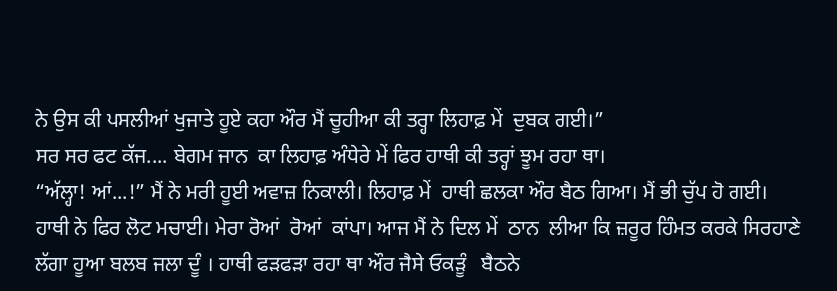ਨੇ ਉਸ ਕੀ ਪਸਲੀਆਂ ਖੁਜਾਤੇ ਹੂਏ ਕਹਾ ਔਰ ਮੈਂ ਚੂਹੀਆ ਕੀ ਤਰ੍ਹਾ ਲਿਹਾਫ਼ ਮੇਂ  ਦੁਬਕ ਗਈ।”
ਸਰ ਸਰ ਫਟ ਕੱਜ.... ਬੇਗਮ ਜਾਨ  ਕਾ ਲਿਹਾਫ਼ ਅੰਧੇਰੇ ਮੇਂ ਫਿਰ ਹਾਥੀ ਕੀ ਤਰ੍ਹਾਂ ਝੂਮ ਰਹਾ ਥਾ।
“ਅੱਲ੍ਹਾ! ਆਂ...!” ਮੈਂ ਨੇ ਮਰੀ ਹੂਈ ਅਵਾਜ਼ ਨਿਕਾਲੀ। ਲਿਹਾਫ਼ ਮੇਂ  ਹਾਥੀ ਛਲਕਾ ਔਰ ਬੈਠ ਗਿਆ। ਮੈਂ ਭੀ ਚੁੱਪ ਹੋ ਗਈ। ਹਾਥੀ ਨੇ ਫਿਰ ਲੋਟ ਮਚਾਈ। ਮੇਰਾ ਰੋਆਂ  ਰੋਆਂ  ਕਾਂਪਾ। ਆਜ ਮੈਂ ਨੇ ਦਿਲ ਮੇਂ  ਠਾਨ  ਲੀਆ ਕਿ ਜ਼ਰੂਰ ਹਿੰਮਤ ਕਰਕੇ ਸਿਰਹਾਣੇ ਲੱਗਾ ਹੂਆ ਬਲਬ ਜਲਾ ਦੂੰ । ਹਾਥੀ ਫੜਫੜਾ ਰਹਾ ਥਾ ਔਰ ਜੈਸੇ ਓਕੜੂੰ   ਬੈਠਨੇ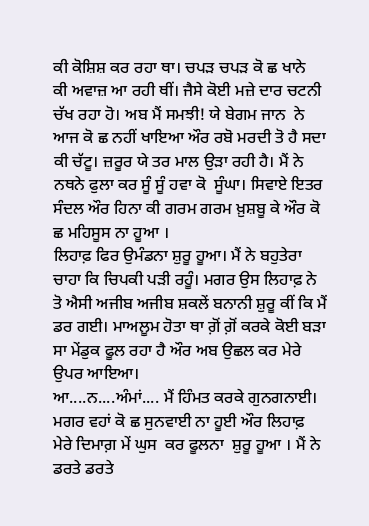ਕੀ ਕੋਸ਼ਿਸ਼ ਕਰ ਰਹਾ ਥਾ। ਚਪੜ ਚਪੜ ਕੋ ਛ ਖਾਨੇ  ਕੀ ਅਵਾਜ਼ ਆ ਰਹੀ ਥੀਂ। ਜੈਸੇ ਕੋਈ ਮਜ਼ੇ ਦਾਰ ਚਟਨੀ ਚੱਖ ਰਹਾ ਹੋ। ਅਬ ਮੈਂ ਸਮਝੀ! ਯੇ ਬੇਗਮ ਜਾਨ  ਨੇ ਆਜ ਕੋ ਛ ਨਹੀਂ ਖਾਇਆ ਔਰ ਰਬੋ ਮਰਦੀ ਤੋ ਹੈ ਸਦਾ ਕੀ ਚੱਟੂ। ਜ਼ਰੂਰ ਯੇ ਤਰ ਮਾਲ ਉੜਾ ਰਹੀ ਹੈ। ਮੈਂ ਨੇ ਨਥਨੇ ਫੁਲਾ ਕਰ ਸੂੰ ਸੂੰ ਹਵਾ ਕੋ  ਸੂੰਘਾ। ਸਿਵਾਏ ਇਤਰ ਸੰਦਲ ਔਰ ਹਿਨਾ ਕੀ ਗਰਮ ਗਰਮ ਖ਼ੁਸ਼ਬੂ ਕੇ ਔਰ ਕੋ ਛ ਮਹਿਸੂਸ ਨਾ ਹੂਆ ।
ਲਿਹਾਫ਼ ਫਿਰ ਉਮੰਡਨਾ ਸ਼ੁਰੂ ਹੂਆ। ਮੈਂ ਨੇ ਬਹੁਤੇਰਾ  ਚਾਹਾ ਕਿ ਚਿਪਕੀ ਪੜੀ ਰਹੂੰ। ਮਗਰ ਉਸ ਲਿਹਾਫ਼ ਨੇ ਤੋ ਐਸੀ ਅਜੀਬ ਅਜੀਬ ਸ਼ਕਲੇਂ ਬਨਾਨੀ ਸ਼ੁਰੂ ਕੀਂ ਕਿ ਮੈਂ ਡਰ ਗਈ। ਮਾਅਲੂਮ ਹੋਤਾ ਥਾ ਗ਼ੋਂ ਗ਼ੋਂ ਕਰਕੇ ਕੋਈ ਬੜਾ ਸਾ ਮੇਂਡੁਕ ਫੂਲ ਰਹਾ ਹੈ ਔਰ ਅਬ ਉਛਲ ਕਰ ਮੇਰੇ ਉਪਰ ਆਇਆ।
ਆ....ਨ....ਅੰਮਾਂ.... ਮੈਂ ਹਿੰਮਤ ਕਰਕੇ ਗੁਨਗਨਾਈ। ਮਗਰ ਵਹਾਂ ਕੋ ਛ ਸੁਨਵਾਈ ਨਾ ਹੂਈ ਔਰ ਲਿਹਾਫ਼ ਮੇਰੇ ਦਿਮਾਗ਼ ਮੇਂ ਘੁਸ  ਕਰ ਫੂਲਨਾ  ਸ਼ੁਰੂ ਹੂਆ । ਮੈਂ ਨੇ ਡਰਤੇ ਡਰਤੇ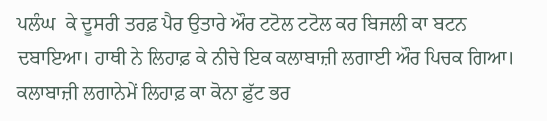ਪਲੰਘ  ਕੇ ਦੂਸਰੀ ਤਰਫ਼ ਪੈਰ ਉਤਾਰੇ ਔਰ ਟਟੋਲ ਟਟੋਲ ਕਰ ਬਿਜਲੀ ਕਾ ਬਟਨ ਦਬਾਇਆ। ਹਾਥੀ ਨੇ ਲਿਹਾਫ਼ ਕੇ ਨੀਚੇ ਇਕ ਕਲਾਬਾਜ਼ੀ ਲਗਾਈ ਔਰ ਪਿਚਕ ਗਿਆ। ਕਲਾਬਾਜ਼ੀ ਲਗਾਨੇਮੇਂ ਲਿਹਾਫ਼ ਕਾ ਕੋਨਾ ਫ਼ੁੱਟ ਭਰ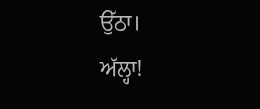ਉੱਠਾ।
ਅੱਲ੍ਹਾ!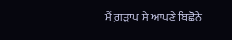ਮੈਂ ਗ਼ੜਾਪ ਸੇ ਆਪਣੇ ਬਿਛੋਨੇ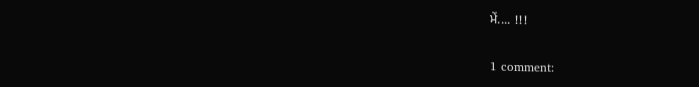ਮੇਂ.... !!!

1 comment: